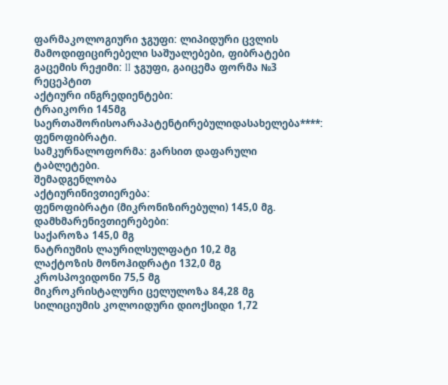ფარმაკოლოგიური ჯგუფი: ლიპიდური ცვლის მამოდიფიცირებელი საშუალებები, ფიბრატები
გაცემის რეჟიმი: II ჯგუფი, გაიცემა ფორმა №3 რეცეპტით
აქტიური ინგრედიენტები:
ტრაიკორი 145მგ
საერთაშორისოარაპატენტირებულიდასახელება****: ფენოფიბრატი.
სამკურნალოფორმა: გარსით დაფარული ტაბლეტები.
შემადგენლობა
აქტიურინივთიერება:
ფენოფიბრატი (მიკრონიზირებული) 145,0 მგ.
დამხმარენივთიერებები:
საქაროზა 145,0 მგ
ნატრიუმის ლაურილსულფატი 10,2 მგ
ლაქტოზის მონოჰიდრატი 132,0 მგ
კროსპოვიდონი 75,5 მგ
მიკროკრისტალური ცელულოზა 84,28 მგ
სილიციუმის კოლოიდური დიოქსიდი 1,72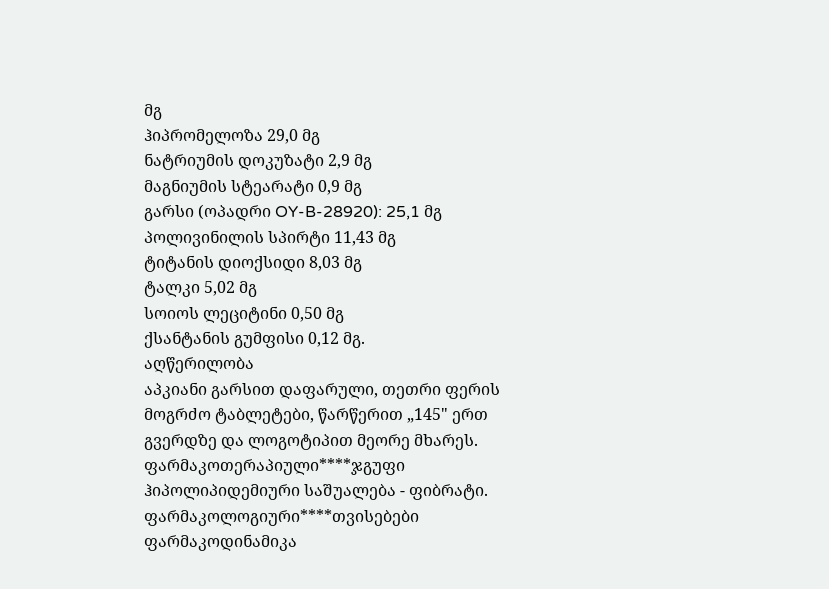მგ
ჰიპრომელოზა 29,0 მგ
ნატრიუმის დოკუზატი 2,9 მგ
მაგნიუმის სტეარატი 0,9 მგ
გარსი (ოპადრი OY-B-28920): 25,1 მგ
პოლივინილის სპირტი 11,43 მგ
ტიტანის დიოქსიდი 8,03 მგ
ტალკი 5,02 მგ
სოიოს ლეციტინი 0,50 მგ
ქსანტანის გუმფისი 0,12 მგ.
აღწერილობა
აპკიანი გარსით დაფარული, თეთრი ფერის მოგრძო ტაბლეტები, წარწერით „145" ერთ გვერდზე და ლოგოტიპით მეორე მხარეს.
ფარმაკოთერაპიული****ჯგუფი
ჰიპოლიპიდემიური საშუალება - ფიბრატი.
ფარმაკოლოგიური****თვისებები
ფარმაკოდინამიკა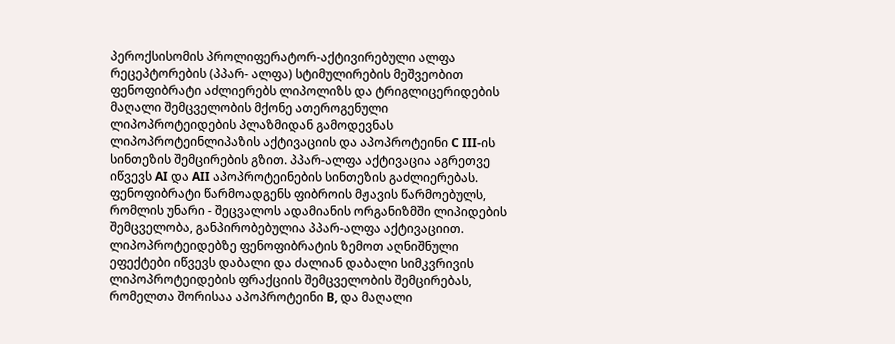პეროქსისომის პროლიფერატორ-აქტივირებული ალფა რეცეპტორების (პპარ- ალფა) სტიმულირების მეშვეობით ფენოფიბრატი აძლიერებს ლიპოლიზს და ტრიგლიცერიდების მაღალი შემცველობის მქონე ათეროგენული ლიპოპროტეიდების პლაზმიდან გამოდევნას ლიპოპროტეინლიპაზის აქტივაციის და აპოპროტეინი C III-ის სინთეზის შემცირების გზით. პპარ-ალფა აქტივაცია აგრეთვე იწვევს AI და AII აპოპროტეინების სინთეზის გაძლიერებას.
ფენოფიბრატი წარმოადგენს ფიბროის მჟავის წარმოებულს, რომლის უნარი - შეცვალოს ადამიანის ორგანიზმში ლიპიდების შემცველობა, განპირობებულია პპარ-ალფა აქტივაციით.
ლიპოპროტეიდებზე ფენოფიბრატის ზემოთ აღნიშნული ეფექტები იწვევს დაბალი და ძალიან დაბალი სიმკვრივის ლიპოპროტეიდების ფრაქციის შემცველობის შემცირებას, რომელთა შორისაა აპოპროტეინი B, და მაღალი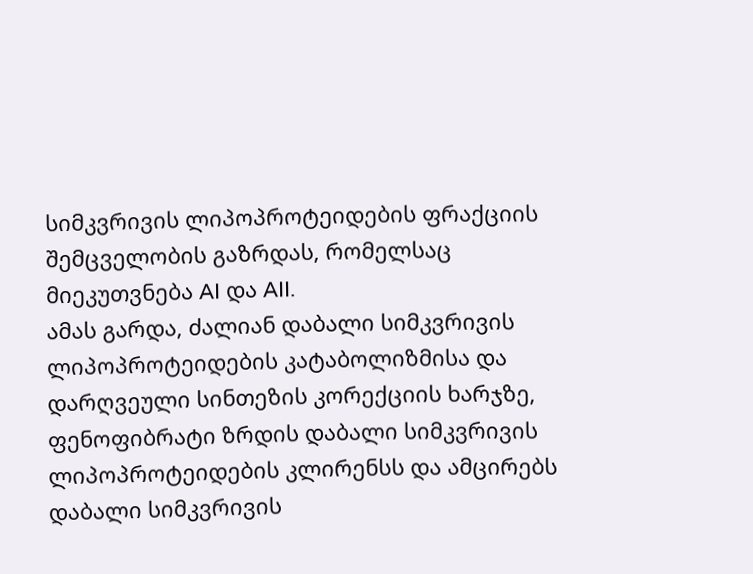სიმკვრივის ლიპოპროტეიდების ფრაქციის შემცველობის გაზრდას, რომელსაც მიეკუთვნება AI და AII.
ამას გარდა, ძალიან დაბალი სიმკვრივის ლიპოპროტეიდების კატაბოლიზმისა და დარღვეული სინთეზის კორექციის ხარჯზე, ფენოფიბრატი ზრდის დაბალი სიმკვრივის ლიპოპროტეიდების კლირენსს და ამცირებს დაბალი სიმკვრივის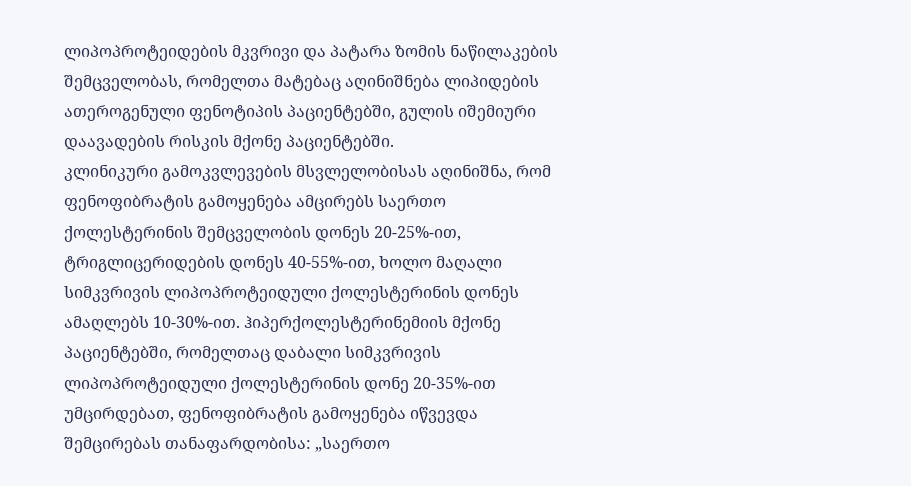ლიპოპროტეიდების მკვრივი და პატარა ზომის ნაწილაკების შემცველობას, რომელთა მატებაც აღინიშნება ლიპიდების ათეროგენული ფენოტიპის პაციენტებში, გულის იშემიური დაავადების რისკის მქონე პაციენტებში.
კლინიკური გამოკვლევების მსვლელობისას აღინიშნა, რომ ფენოფიბრატის გამოყენება ამცირებს საერთო ქოლესტერინის შემცველობის დონეს 20-25%-ით, ტრიგლიცერიდების დონეს 40-55%-ით, ხოლო მაღალი სიმკვრივის ლიპოპროტეიდული ქოლესტერინის დონეს ამაღლებს 10-30%-ით. ჰიპერქოლესტერინემიის მქონე პაციენტებში, რომელთაც დაბალი სიმკვრივის ლიპოპროტეიდული ქოლესტერინის დონე 20-35%-ით უმცირდებათ, ფენოფიბრატის გამოყენება იწვევდა შემცირებას თანაფარდობისა: „საერთო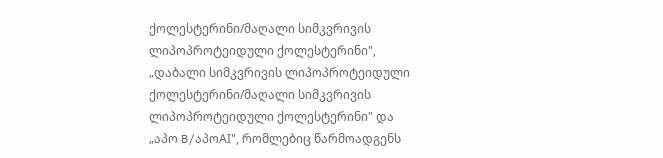ქოლესტერინი/მაღალი სიმკვრივის ლიპოპროტეიდული ქოლესტერინი", „დაბალი სიმკვრივის ლიპოპროტეიდული ქოლესტერინი/მაღალი სიმკვრივის ლიპოპროტეიდული ქოლესტერინი" და „აპო B/აპოAI", რომლებიც წარმოადგენს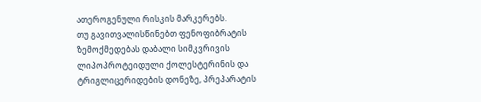ათეროგენული რისკის მარკერებს.
თუ გავითვალისწინებთ ფენოფიბრატის ზემოქმედებას დაბალი სიმკვრივის ლიპოპროტეიდული ქოლესტერინის და ტრიგლიცერიდების დონეზე, პრეპარატის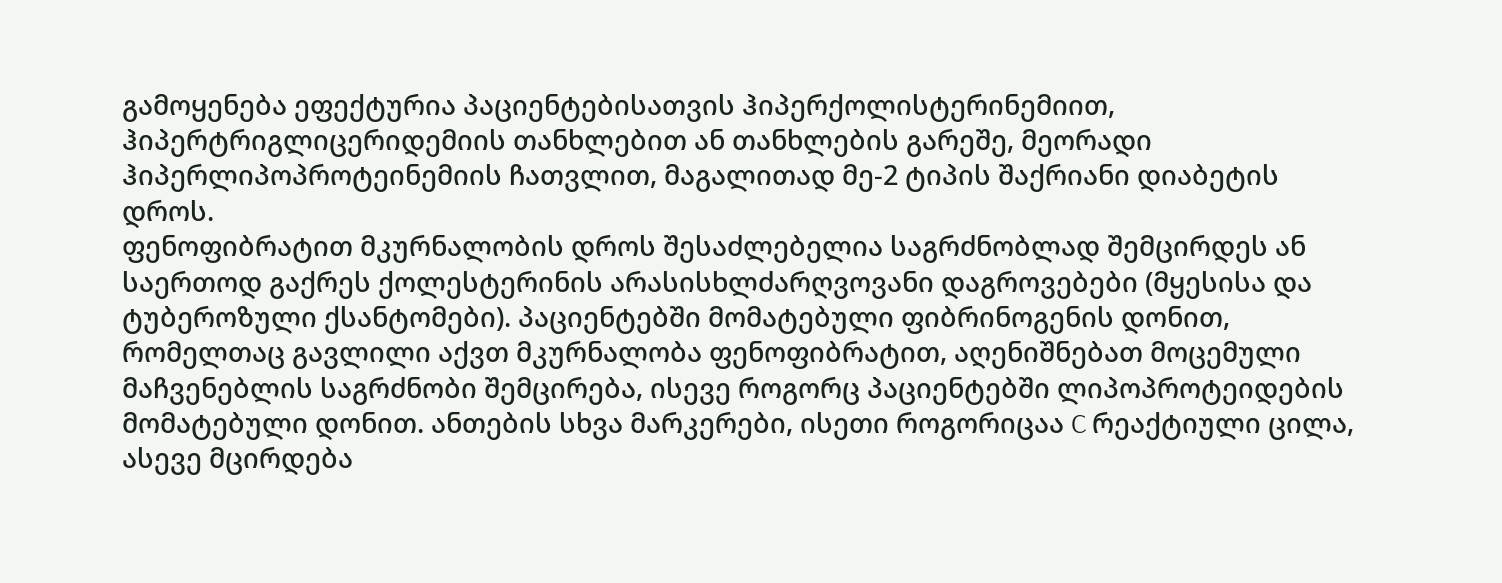გამოყენება ეფექტურია პაციენტებისათვის ჰიპერქოლისტერინემიით, ჰიპერტრიგლიცერიდემიის თანხლებით ან თანხლების გარეშე, მეორადი ჰიპერლიპოპროტეინემიის ჩათვლით, მაგალითად მე-2 ტიპის შაქრიანი დიაბეტის დროს.
ფენოფიბრატით მკურნალობის დროს შესაძლებელია საგრძნობლად შემცირდეს ან საერთოდ გაქრეს ქოლესტერინის არასისხლძარღვოვანი დაგროვებები (მყესისა და ტუბეროზული ქსანტომები). პაციენტებში მომატებული ფიბრინოგენის დონით, რომელთაც გავლილი აქვთ მკურნალობა ფენოფიბრატით, აღენიშნებათ მოცემული მაჩვენებლის საგრძნობი შემცირება, ისევე როგორც პაციენტებში ლიპოპროტეიდების მომატებული დონით. ანთების სხვა მარკერები, ისეთი როგორიცაა C რეაქტიული ცილა, ასევე მცირდება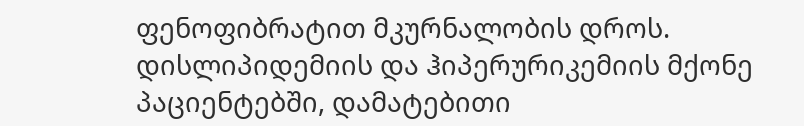ფენოფიბრატით მკურნალობის დროს.
დისლიპიდემიის და ჰიპერურიკემიის მქონე პაციენტებში, დამატებითი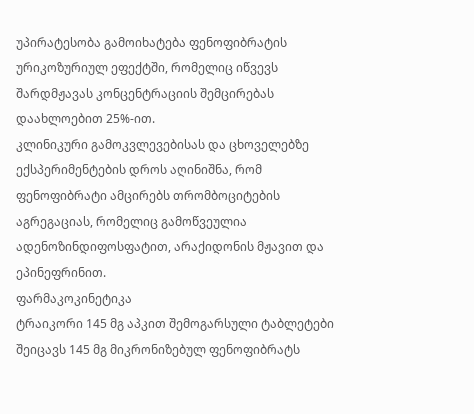უპირატესობა გამოიხატება ფენოფიბრატის ურიკოზურიულ ეფექტში, რომელიც იწვევს შარდმჟავას კონცენტრაციის შემცირებას დაახლოებით 25%-ით.
კლინიკური გამოკვლევებისას და ცხოველებზე ექსპერიმენტების დროს აღინიშნა, რომ ფენოფიბრატი ამცირებს თრომბოციტების აგრეგაციას, რომელიც გამოწვეულია ადენოზინდიფოსფატით, არაქიდონის მჟავით და ეპინეფრინით.
ფარმაკოკინეტიკა
ტრაიკორი 145 მგ აპკით შემოგარსული ტაბლეტები შეიცავს 145 მგ მიკრონიზებულ ფენოფიბრატს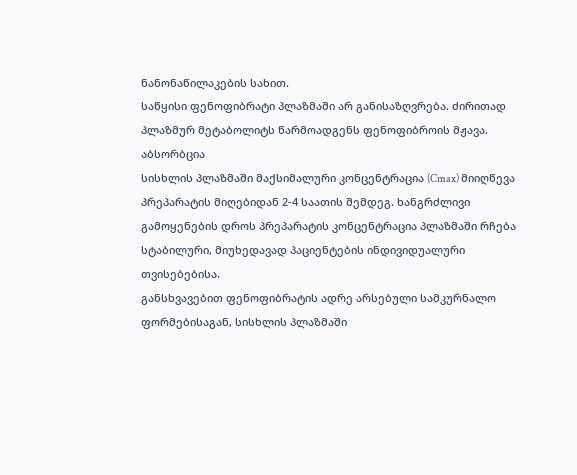ნანონაწილაკების სახით.
საწყისი ფენოფიბრატი პლაზმაში არ განისაზღვრება. ძირითად პლაზმურ მეტაბოლიტს წარმოადგენს ფენოფიბროის მჟავა.
აბსორბცია
სისხლის პლაზმაში მაქსიმალური კონცენტრაცია (Cmax) მიიღწევა პრეპარატის მიღებიდან 2-4 საათის შემდეგ. ხანგრძლივი გამოყენების დროს პრეპარატის კონცენტრაცია პლაზმაში რჩება სტაბილური, მიუხედავად პაციენტების ინდივიდუალური თვისებებისა.
განსხვავებით ფენოფიბრატის ადრე არსებული სამკურნალო ფორმებისაგან, სისხლის პლაზმაში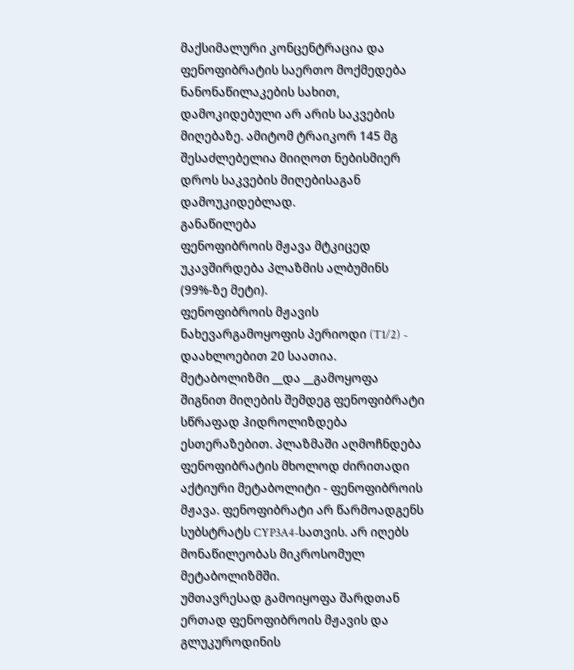მაქსიმალური კონცენტრაცია და ფენოფიბრატის საერთო მოქმედება ნანონაწილაკების სახით, დამოკიდებული არ არის საკვების მიღებაზე. ამიტომ ტრაიკორ 145 მგ შესაძლებელია მიიღოთ ნებისმიერ დროს საკვების მიღებისაგან დამოუკიდებლად.
განაწილება
ფენოფიბროის მჟავა მტკიცედ უკავშირდება პლაზმის ალბუმინს (99%-ზე მეტი).
ფენოფიბროის მჟავის ნახევარგამოყოფის პერიოდი (T1/2) - დაახლოებით 20 საათია.
მეტაბოლიზმი __და __გამოყოფა
შიგნით მიღების შემდეგ ფენოფიბრატი სწრაფად ჰიდროლიზდება ესთერაზებით. პლაზმაში აღმოჩნდება ფენოფიბრატის მხოლოდ ძირითადი აქტიური მეტაბოლიტი - ფენოფიბროის მჟავა. ფენოფიბრატი არ წარმოადგენს სუბსტრატს CYP3A4-სათვის. არ იღებს მონაწილეობას მიკროსომულ მეტაბოლიზმში.
უმთავრესად გამოიყოფა შარდთან ერთად ფენოფიბროის მჟავის და გლუკუროდინის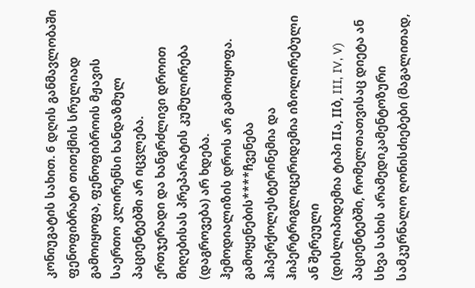კონიუგატის სახით. 6 დღის განმავლობაში ფენოფიბრატი თითქმის სრულიად გამოიყოფა, ფენოფიბროის მჟავის საერთო კლირენსი ხანდაზმულ პაციენტებში არ იცვლება.
ერთჯერადი და ხანგრძლივი დროით მიღებისას პრეპარატის კუმულირება (დაგროვება) არ ხდება.
ჰემოდიალიზის დროს არ გამოიყოფა.
გამოყენების****ჩვენება
ჰიპერქოლესტერინემია და ჰიპერტრიგლიცერიდემია იზოლირებული ან შერეული
(დისლიპიდემია ტიპი IIა, IIბ, III, IV, V) პაციენტებში, რომელთათვისაც დიეტა ან
სხვა სახის არამედიკამენტოზური სამკურნალო ღონისძიებები (მაგალითად,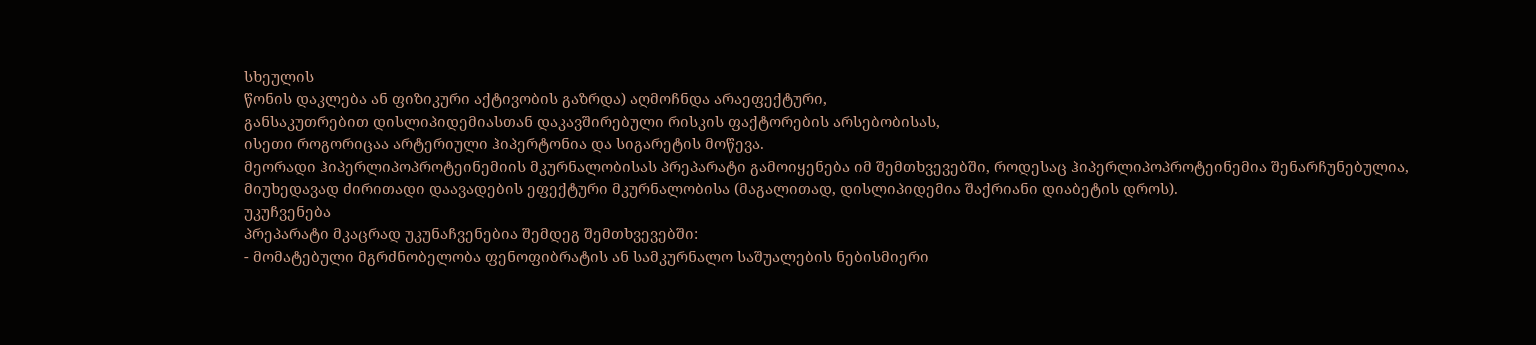სხეულის
წონის დაკლება ან ფიზიკური აქტივობის გაზრდა) აღმოჩნდა არაეფექტური,
განსაკუთრებით დისლიპიდემიასთან დაკავშირებული რისკის ფაქტორების არსებობისას,
ისეთი როგორიცაა არტერიული ჰიპერტონია და სიგარეტის მოწევა.
მეორადი ჰიპერლიპოპროტეინემიის მკურნალობისას პრეპარატი გამოიყენება იმ შემთხვევებში, როდესაც ჰიპერლიპოპროტეინემია შენარჩუნებულია, მიუხედავად ძირითადი დაავადების ეფექტური მკურნალობისა (მაგალითად, დისლიპიდემია შაქრიანი დიაბეტის დროს).
უკუჩვენება
პრეპარატი მკაცრად უკუნაჩვენებია შემდეგ შემთხვევებში:
- მომატებული მგრძნობელობა ფენოფიბრატის ან სამკურნალო საშუალების ნებისმიერი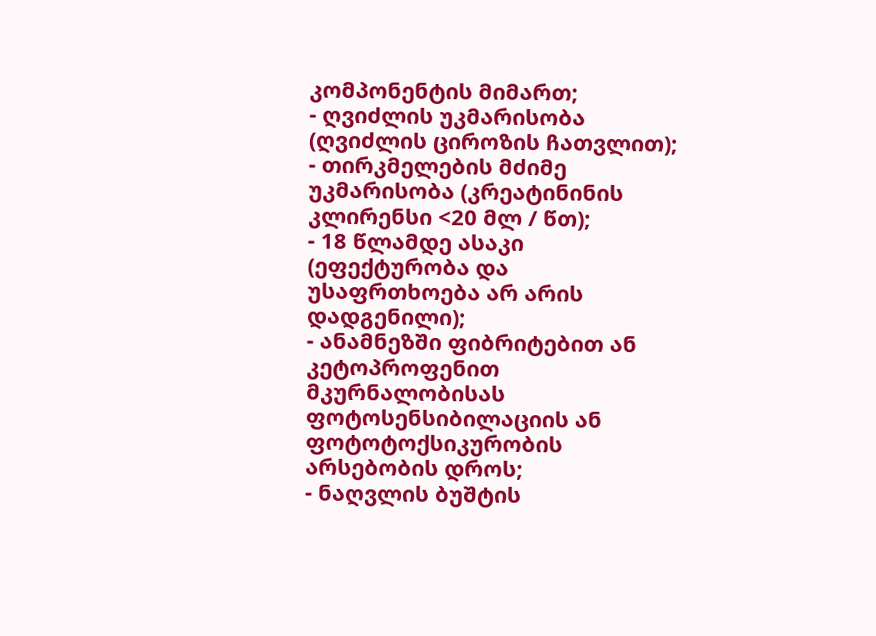კომპონენტის მიმართ;
- ღვიძლის უკმარისობა (ღვიძლის ციროზის ჩათვლით);
- თირკმელების მძიმე უკმარისობა (კრეატინინის კლირენსი <20 მლ / წთ);
- 18 წლამდე ასაკი (ეფექტურობა და უსაფრთხოება არ არის დადგენილი);
- ანამნეზში ფიბრიტებით ან კეტოპროფენით მკურნალობისას ფოტოსენსიბილაციის ან ფოტოტოქსიკურობის არსებობის დროს;
- ნაღვლის ბუშტის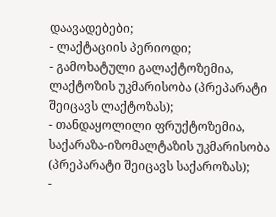დაავადებები;
- ლაქტაციის პერიოდი;
- გამოხატული გალაქტოზემია, ლაქტოზის უკმარისობა (პრეპარატი შეიცავს ლაქტოზას);
- თანდაყოლილი ფრუქტოზემია, საქარაზა-იზომალტაზის უკმარისობა
(პრეპარატი შეიცავს საქაროზას);
-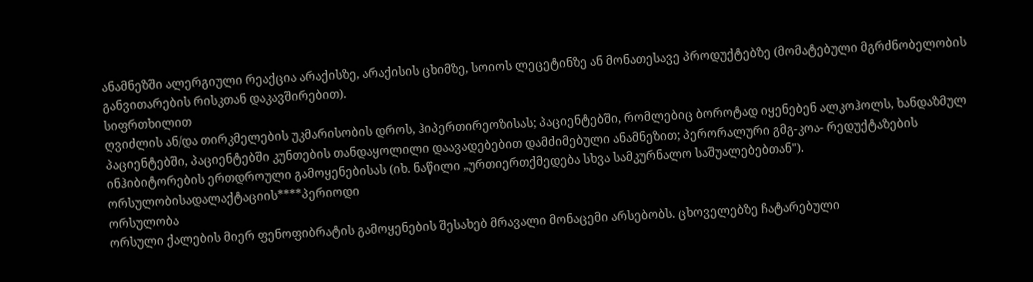ანამნეზში ალერგიული რეაქცია არაქისზე, არაქისის ცხიმზე, სოიოს ლეცეტინზე ან მონათესავე პროდუქტებზე (მომატებული მგრძნობელობის განვითარების რისკთან დაკავშირებით).
სიფრთხილით
ღვიძლის ან/და თირკმელების უკმარისობის დროს, ჰიპერთირეოზისას; პაციენტებში, რომლებიც ბოროტად იყენებენ ალკოჰოლს, ხანდაზმულ პაციენტებში, პაციენტებში კუნთების თანდაყოლილი დაავადებებით დამძიმებული ანამნეზით; პერორალური გმგ-კოა- რედუქტაზების ინჰიბიტორების ერთდროული გამოყენებისას (იხ. ნაწილი „ურთიერთქმედება სხვა სამკურნალო საშუალებებთან").
ორსულობისადალაქტაციის****პერიოდი
ორსულობა
ორსული ქალების მიერ ფენოფიბრატის გამოყენების შესახებ მრავალი მონაცემი არსებობს. ცხოველებზე ჩატარებული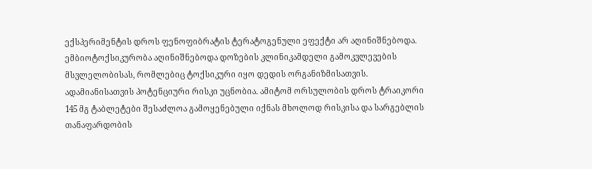ექსპერიმენტის დროს ფენოფიბრატის ტერატოგენული ეფექტი არ აღინიშნებოდა. ემბიოტოქსიკურობა აღინიშნებოდა დოზების კლინიკამდელი გამოკვლევების მსვლელობისას, რომლებიც ტოქსიკური იყო დედის ორგანიზმისათვის. ადამიანისათვის პოტენციური რისკი უცნობია. ამიტომ ორსულობის დროს ტრაიკორი 145 მგ ტაბლეტები შესაძლოა გამოყენებული იქნას მხოლოდ რისკისა და სარგებლის თანაფარდობის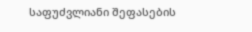საფუძვლიანი შეფასების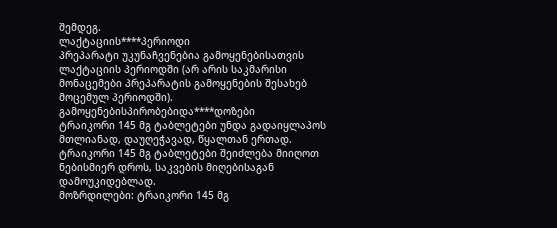შემდეგ.
ლაქტაციის****პერიოდი
პრეპარატი უკუნაჩვენებია გამოყენებისათვის ლაქტაციის პერიოდში (არ არის საკმარისი მონაცემები პრეპარატის გამოყენების შესახებ მოცემულ პერიოდში).
გამოყენებისპირობებიდა****დოზები
ტრაიკორი 145 მგ ტაბლეტები უნდა გადაიყლაპოს მთლიანად, დაუღეჭავად, წყალთან ერთად.
ტრაიკორი 145 მგ ტაბლეტები შეიძლება მიიღოთ ნებისმიერ დროს, საკვების მიღებისაგან დამოუკიდებლად.
მოზრდილები: ტრაიკორი 145 მგ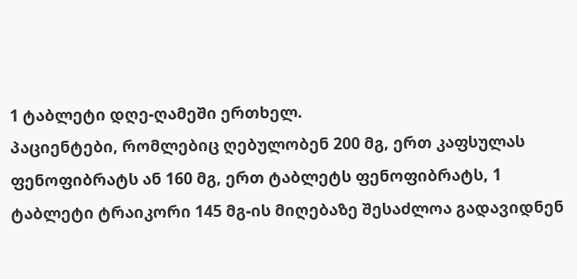1 ტაბლეტი დღე-ღამეში ერთხელ.
პაციენტები, რომლებიც ღებულობენ 200 მგ, ერთ კაფსულას ფენოფიბრატს ან 160 მგ, ერთ ტაბლეტს ფენოფიბრატს, 1 ტაბლეტი ტრაიკორი 145 მგ-ის მიღებაზე შესაძლოა გადავიდნენ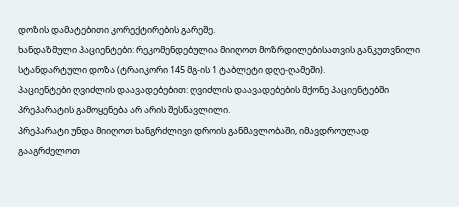დოზის დამატებითი კორექტირების გარეშე.
ხანდაზმული პაციენტები: რეკომენდებულია მიიღოთ მოზრდილებისათვის განკუთვნილი სტანდარტული დოზა (ტრაიკორი 145 მგ-ის 1 ტაბლეტი დღე-ღამეში).
პაციენტები ღვიძლის დაავადებებით: ღვიძლის დაავადებების მქონე პაციენტებში პრეპარატის გამოყენება არ არის შესწავლილი.
პრეპარატი უნდა მიიღოთ ხანგრძლივი დროის განმავლობაში, იმავდროულად გააგრძელოთ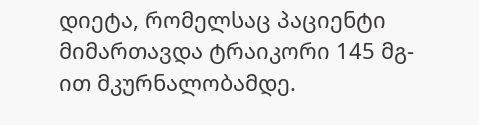დიეტა, რომელსაც პაციენტი მიმართავდა ტრაიკორი 145 მგ-ით მკურნალობამდე.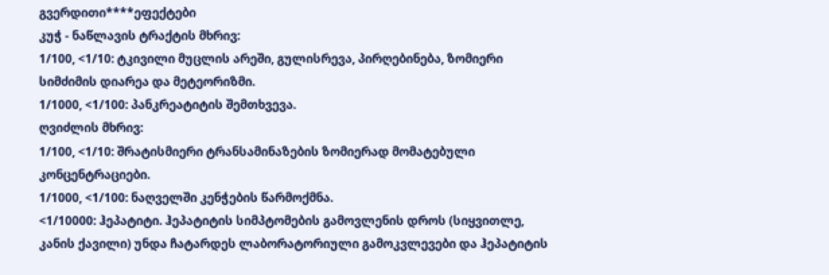გვერდითი****ეფექტები
კუჭ - ნაწლავის ტრაქტის მხრივ:
1/100, <1/10: ტკივილი მუცლის არეში, გულისრევა, პირღებინება, ზომიერი სიმძიმის დიარეა და მეტეორიზმი.
1/1000, <1/100: პანკრეატიტის შემთხვევა.
ღვიძლის მხრივ:
1/100, <1/10: შრატისმიერი ტრანსამინაზების ზომიერად მომატებული კონცენტრაციები.
1/1000, <1/100: ნაღველში კენჭების წარმოქმნა.
<1/10000: ჰეპატიტი. ჰეპატიტის სიმპტომების გამოვლენის დროს (სიყვითლე, კანის ქავილი) უნდა ჩატარდეს ლაბორატორიული გამოკვლევები და ჰეპატიტის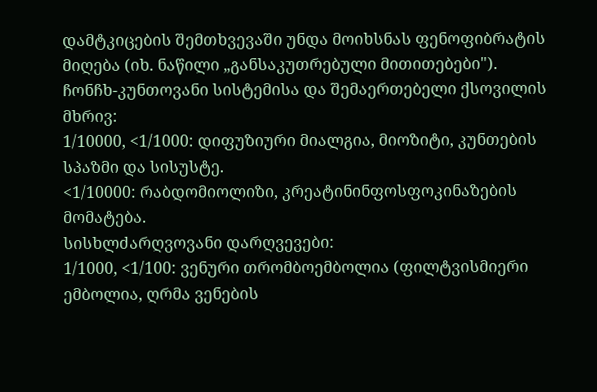დამტკიცების შემთხვევაში უნდა მოიხსნას ფენოფიბრატის მიღება (იხ. ნაწილი „განსაკუთრებული მითითებები").
ჩონჩხ-კუნთოვანი სისტემისა და შემაერთებელი ქსოვილის მხრივ:
1/10000, <1/1000: დიფუზიური მიალგია, მიოზიტი, კუნთების სპაზმი და სისუსტე.
<1/10000: რაბდომიოლიზი, კრეატინინფოსფოკინაზების მომატება.
სისხლძარღვოვანი დარღვევები:
1/1000, <1/100: ვენური თრომბოემბოლია (ფილტვისმიერი ემბოლია, ღრმა ვენების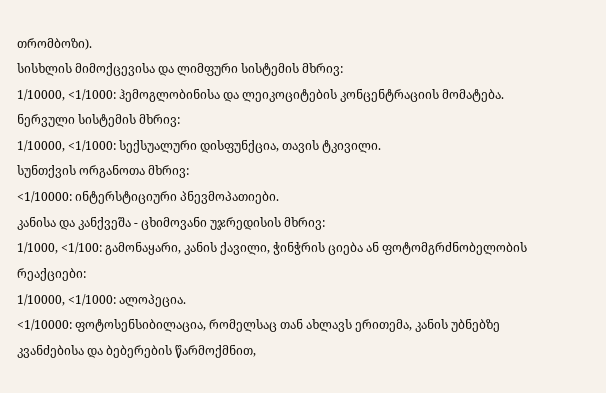თრომბოზი).
სისხლის მიმოქცევისა და ლიმფური სისტემის მხრივ:
1/10000, <1/1000: ჰემოგლობინისა და ლეიკოციტების კონცენტრაციის მომატება.
ნერვული სისტემის მხრივ:
1/10000, <1/1000: სექსუალური დისფუნქცია, თავის ტკივილი.
სუნთქვის ორგანოთა მხრივ:
<1/10000: ინტერსტიციური პნევმოპათიები.
კანისა და კანქვეშა - ცხიმოვანი უჯრედისის მხრივ:
1/1000, <1/100: გამონაყარი, კანის ქავილი, ჭინჭრის ციება ან ფოტომგრძნობელობის რეაქციები:
1/10000, <1/1000: ალოპეცია.
<1/10000: ფოტოსენსიბილაცია, რომელსაც თან ახლავს ერითემა, კანის უბნებზე კვანძებისა და ბებერების წარმოქმნით,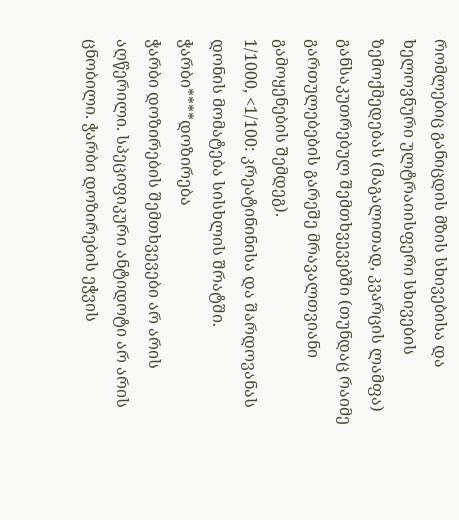რომლებიც განიცდის მზის სხივებისა და ხელოვნური ულტრაიისფერი სხივების ზემოქმედებას (მაგალითად, კვარცის ლამფა) განსაკუთრებულ შემთხვევებში (თუნდაც რაიმე გართულებების გარეშე მრავალთვიანი გამოყენების შემდეგ).
1/1000, <1/100: კრეატინინისა და შარდოვანას დონის მომატება სისხლის შრატში.
ჭარბი****დოზირება
ჭარბი დოზირების შემთხვევები არ არის აღწერილი. სპეციფიკური ანტიდოტი არ არის ცნობილი. ჭარბი დოზირების ეჭვის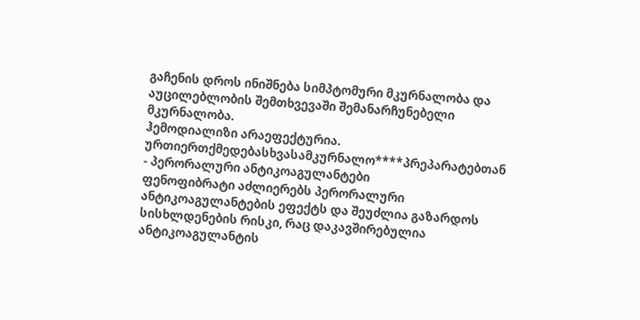გაჩენის დროს ინიშნება სიმპტომური მკურნალობა და აუცილებლობის შემთხვევაში შემანარჩუნებელი მკურნალობა.
ჰემოდიალიზი არაეფექტურია.
ურთიერთქმედებასხვასამკურნალო****პრეპარატებთან
- პერორალური ანტიკოაგულანტები
ფენოფიბრატი აძლიერებს პერორალური ანტიკოაგულანტების ეფექტს და შეუძლია გაზარდოს სისხლდენების რისკი, რაც დაკავშირებულია ანტიკოაგულანტის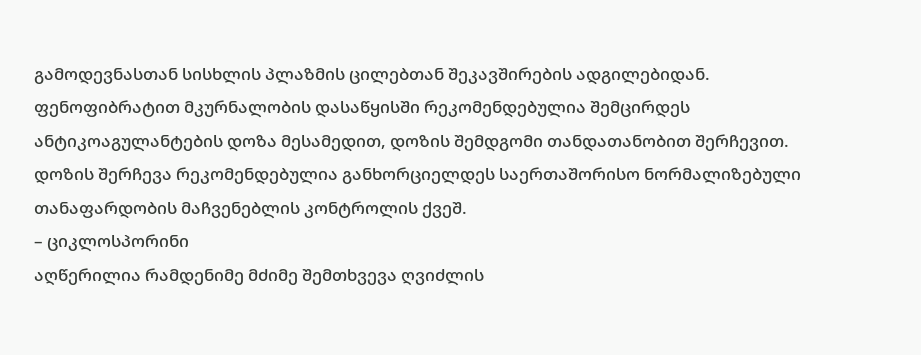გამოდევნასთან სისხლის პლაზმის ცილებთან შეკავშირების ადგილებიდან.
ფენოფიბრატით მკურნალობის დასაწყისში რეკომენდებულია შემცირდეს ანტიკოაგულანტების დოზა მესამედით, დოზის შემდგომი თანდათანობით შერჩევით. დოზის შერჩევა რეკომენდებულია განხორციელდეს საერთაშორისო ნორმალიზებული თანაფარდობის მაჩვენებლის კონტროლის ქვეშ.
– ციკლოსპორინი
აღწერილია რამდენიმე მძიმე შემთხვევა ღვიძლის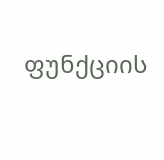ფუნქციის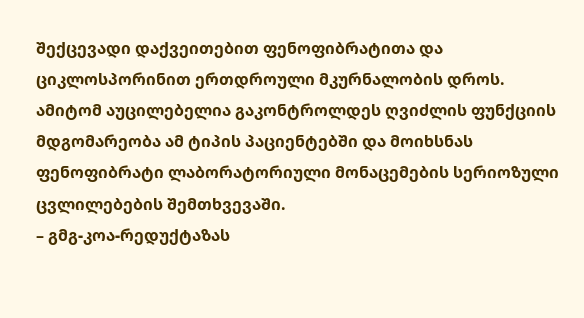შექცევადი დაქვეითებით ფენოფიბრატითა და ციკლოსპორინით ერთდროული მკურნალობის დროს. ამიტომ აუცილებელია გაკონტროლდეს ღვიძლის ფუნქციის მდგომარეობა ამ ტიპის პაციენტებში და მოიხსნას ფენოფიბრატი ლაბორატორიული მონაცემების სერიოზული ცვლილებების შემთხვევაში.
– გმგ-კოა-რედუქტაზას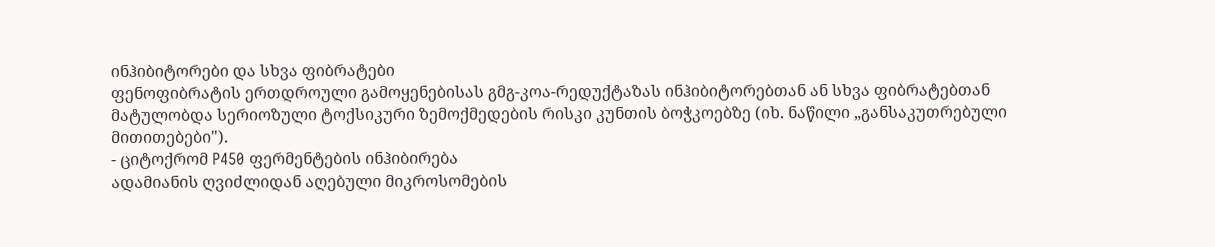ინჰიბიტორები და სხვა ფიბრატები
ფენოფიბრატის ერთდროული გამოყენებისას გმგ-კოა-რედუქტაზას ინჰიბიტორებთან ან სხვა ფიბრატებთან მატულობდა სერიოზული ტოქსიკური ზემოქმედების რისკი კუნთის ბოჭკოებზე (იხ. ნაწილი „განსაკუთრებული მითითებები").
- ციტოქრომ P450 ფერმენტების ინჰიბირება
ადამიანის ღვიძლიდან აღებული მიკროსომების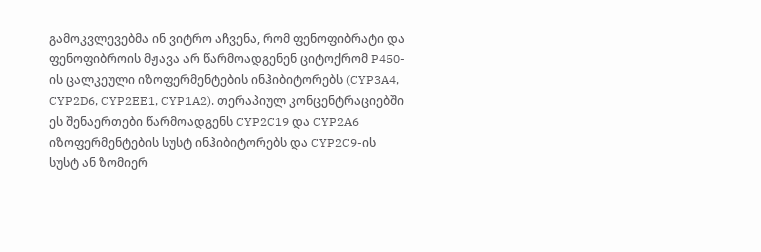გამოკვლევებმა ინ ვიტრო აჩვენა, რომ ფენოფიბრატი და ფენოფიბროის მჟავა არ წარმოადგენენ ციტოქრომ P450-ის ცალკეული იზოფერმენტების ინჰიბიტორებს (CYP3A4, CYP2D6, CYP2EE1, CYP1A2). თერაპიულ კონცენტრაციებში ეს შენაერთები წარმოადგენს CYP2C19 და CYP2A6 იზოფერმენტების სუსტ ინჰიბიტორებს და CYP2C9-ის სუსტ ან ზომიერ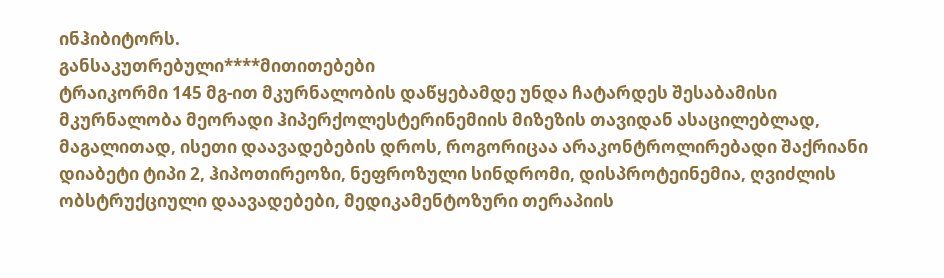ინჰიბიტორს.
განსაკუთრებული****მითითებები
ტრაიკორმი 145 მგ-ით მკურნალობის დაწყებამდე უნდა ჩატარდეს შესაბამისი მკურნალობა მეორადი ჰიპერქოლესტერინემიის მიზეზის თავიდან ასაცილებლად, მაგალითად, ისეთი დაავადებების დროს, როგორიცაა არაკონტროლირებადი შაქრიანი დიაბეტი ტიპი 2, ჰიპოთირეოზი, ნეფროზული სინდრომი, დისპროტეინემია, ღვიძლის ობსტრუქციული დაავადებები, მედიკამენტოზური თერაპიის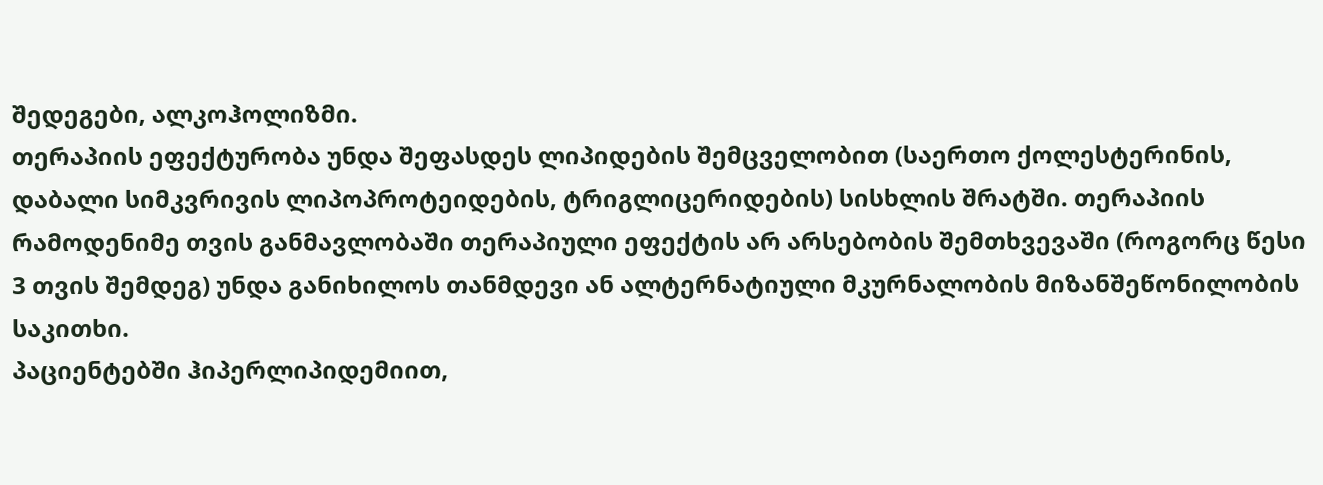შედეგები, ალკოჰოლიზმი.
თერაპიის ეფექტურობა უნდა შეფასდეს ლიპიდების შემცველობით (საერთო ქოლესტერინის, დაბალი სიმკვრივის ლიპოპროტეიდების, ტრიგლიცერიდების) სისხლის შრატში. თერაპიის რამოდენიმე თვის განმავლობაში თერაპიული ეფექტის არ არსებობის შემთხვევაში (როგორც წესი 3 თვის შემდეგ) უნდა განიხილოს თანმდევი ან ალტერნატიული მკურნალობის მიზანშეწონილობის საკითხი.
პაციენტებში ჰიპერლიპიდემიით,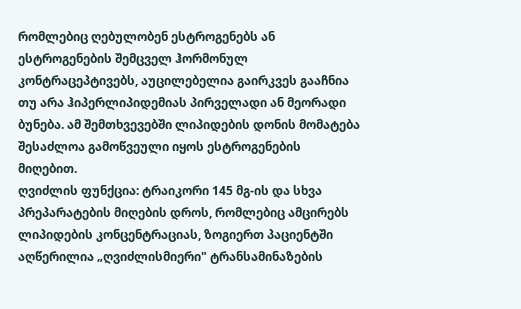რომლებიც ღებულობენ ესტროგენებს ან ესტროგენების შემცველ ჰორმონულ კონტრაცეპტივებს, აუცილებელია გაირკვეს გააჩნია თუ არა ჰიპერლიპიდემიას პირველადი ან მეორადი ბუნება. ამ შემთხვევებში ლიპიდების დონის მომატება შესაძლოა გამოწვეული იყოს ესტროგენების მიღებით.
ღვიძლის ფუნქცია: ტრაიკორი 145 მგ-ის და სხვა პრეპარატების მიღების დროს, რომლებიც ამცირებს ლიპიდების კონცენტრაციას, ზოგიერთ პაციენტში აღწერილია „ღვიძლისმიერი" ტრანსამინაზების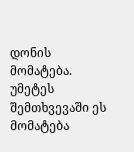დონის მომატება. უმეტეს შემთხვევაში ეს მომატება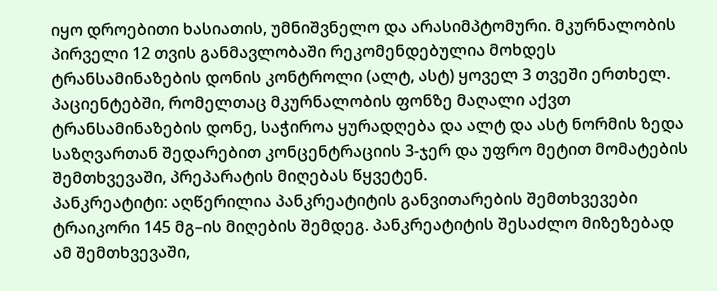იყო დროებითი ხასიათის, უმნიშვნელო და არასიმპტომური. მკურნალობის პირველი 12 თვის განმავლობაში რეკომენდებულია მოხდეს ტრანსამინაზების დონის კონტროლი (ალტ, ასტ) ყოველ 3 თვეში ერთხელ. პაციენტებში, რომელთაც მკურნალობის ფონზე მაღალი აქვთ ტრანსამინაზების დონე, საჭიროა ყურადღება და ალტ და ასტ ნორმის ზედა საზღვართან შედარებით კონცენტრაციის 3-ჯერ და უფრო მეტით მომატების შემთხვევაში, პრეპარატის მიღებას წყვეტენ.
პანკრეატიტი: აღწერილია პანკრეატიტის განვითარების შემთხვევები ტრაიკორი 145 მგ–ის მიღების შემდეგ. პანკრეატიტის შესაძლო მიზეზებად ამ შემთხვევაში,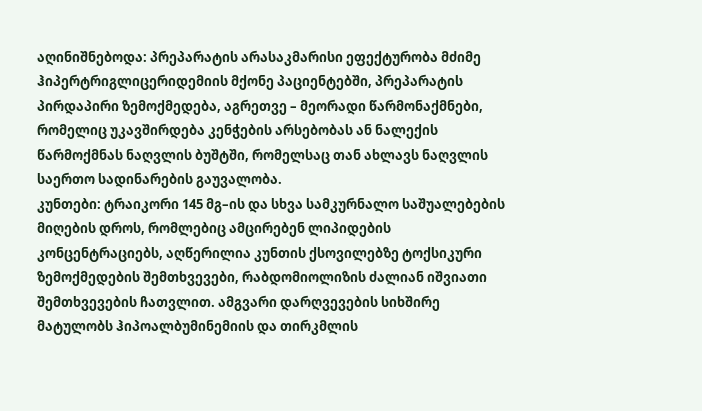აღინიშნებოდა: პრეპარატის არასაკმარისი ეფექტურობა მძიმე ჰიპერტრიგლიცერიდემიის მქონე პაციენტებში, პრეპარატის პირდაპირი ზემოქმედება, აგრეთვე – მეორადი წარმონაქმნები, რომელიც უკავშირდება კენჭების არსებობას ან ნალექის წარმოქმნას ნაღვლის ბუშტში, რომელსაც თან ახლავს ნაღვლის საერთო სადინარების გაუვალობა.
კუნთები: ტრაიკორი 145 მგ–ის და სხვა სამკურნალო საშუალებების მიღების დროს, რომლებიც ამცირებენ ლიპიდების კონცენტრაციებს, აღწერილია კუნთის ქსოვილებზე ტოქსიკური ზემოქმედების შემთხვევები, რაბდომიოლიზის ძალიან იშვიათი შემთხვევების ჩათვლით. ამგვარი დარღვევების სიხშირე მატულობს ჰიპოალბუმინემიის და თირკმლის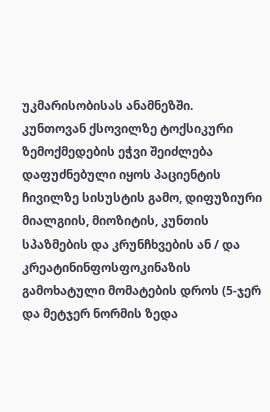უკმარისობისას ანამნეზში.
კუნთოვან ქსოვილზე ტოქსიკური ზემოქმედების ეჭვი შეიძლება დაფუძნებული იყოს პაციენტის ჩივილზე სისუსტის გამო, დიფუზიური მიალგიის, მიოზიტის, კუნთის სპაზმების და კრუნჩხვების ან / და კრეატინინფოსფოკინაზის გამოხატული მომატების დროს (5-ჯერ და მეტჯერ ნორმის ზედა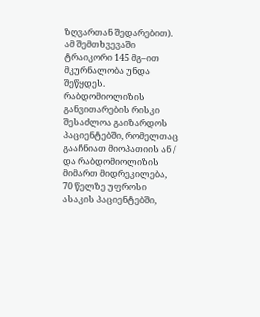ზღვართან შედარებით). ამ შემთხვევაში ტრაიკორი 145 მგ–ით მკურნალობა უნდა შეწყდეს.
რაბდომიოლიზის განვითარების რისკი შესაძლოა გაიზარდოს პაციენტებში, რომელთაც გააჩნიათ მიოპათიის ან / და რაბდომიოლიზის მიმართ მიდრეკილება, 70 წელზე უფროსი ასაკის პაციენტებში,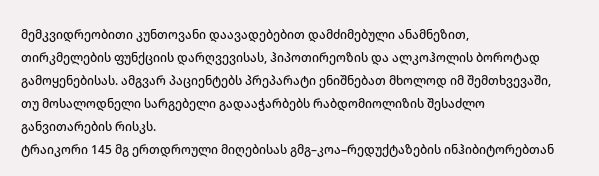მემკვიდრეობითი კუნთოვანი დაავადებებით დამძიმებული ანამნეზით, თირკმელების ფუნქციის დარღვევისას, ჰიპოთირეოზის და ალკოჰოლის ბოროტად გამოყენებისას. ამგვარ პაციენტებს პრეპარატი ენიშნებათ მხოლოდ იმ შემთხვევაში, თუ მოსალოდნელი სარგებელი გადააჭარბებს რაბდომიოლიზის შესაძლო განვითარების რისკს.
ტრაიკორი 145 მგ ერთდროული მიღებისას გმგ–კოა–რედუქტაზების ინჰიბიტორებთან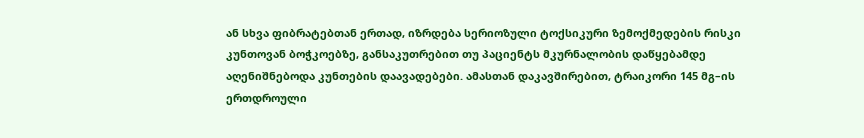ან სხვა ფიბრატებთან ერთად, იზრდება სერიოზული ტოქსიკური ზემოქმედების რისკი კუნთოვან ბოჭკოებზე, განსაკუთრებით თუ პაციენტს მკურნალობის დაწყებამდე აღენიშნებოდა კუნთების დაავადებები. ამასთან დაკავშირებით, ტრაიკორი 145 მგ–ის ერთდროული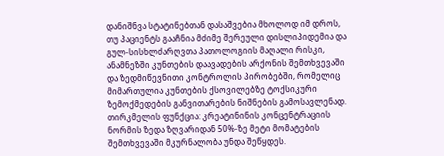დანიშნვა სტატინებთან დასაშვებია მხოლოდ იმ დროს, თუ პაციენტს გააჩნია მძიმე შერეული დისლიპიდემია და გულ-სისხლძარღვთა პათოლოგიის მაღალი რისკი, ანამნეზში კუნთების დაავადების არქონის შემთხვევაში და ზედმიწევნითი კონტროლის პირობებში, რომელიც მიმართულია კუნთების ქსოვილებზე ტოქსიკური ზემოქმედების განვითარების ნიშნების გამოსავლენად.
თირკმელის ფუნქცია: კრეატინინის კონცენტრაციის ნორმის ზედა ზღვარიდან 50%-ზე მეტი მომატების შემთხვევაში მკურნალობა უნდა შეწყდეს.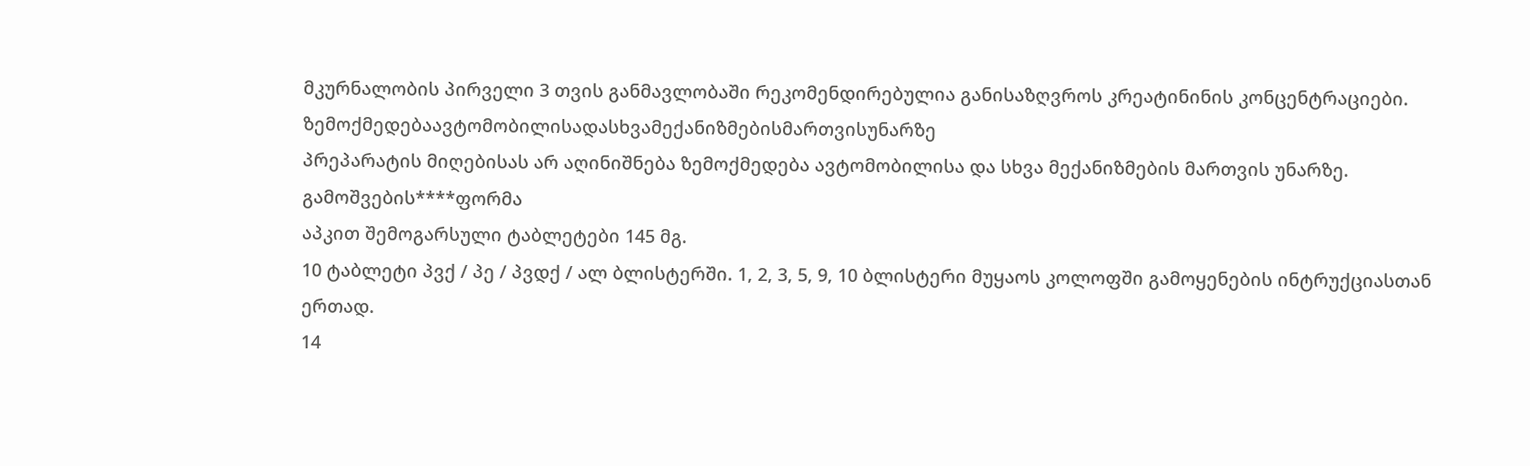მკურნალობის პირველი 3 თვის განმავლობაში რეკომენდირებულია განისაზღვროს კრეატინინის კონცენტრაციები.
ზემოქმედებაავტომობილისადასხვამექანიზმებისმართვისუნარზე
პრეპარატის მიღებისას არ აღინიშნება ზემოქმედება ავტომობილისა და სხვა მექანიზმების მართვის უნარზე.
გამოშვების****ფორმა
აპკით შემოგარსული ტაბლეტები 145 მგ.
10 ტაბლეტი პვქ / პე / პვდქ / ალ ბლისტერში. 1, 2, 3, 5, 9, 10 ბლისტერი მუყაოს კოლოფში გამოყენების ინტრუქციასთან ერთად.
14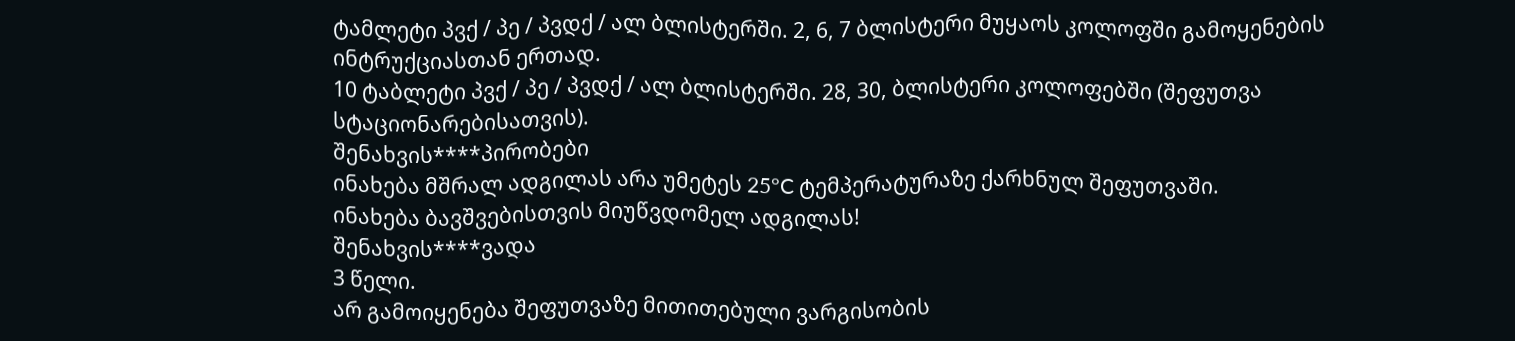ტამლეტი პვქ / პე / პვდქ / ალ ბლისტერში. 2, 6, 7 ბლისტერი მუყაოს კოლოფში გამოყენების ინტრუქციასთან ერთად.
10 ტაბლეტი პვქ / პე / პვდქ / ალ ბლისტერში. 28, 30, ბლისტერი კოლოფებში (შეფუთვა სტაციონარებისათვის).
შენახვის****პირობები
ინახება მშრალ ადგილას არა უმეტეს 25°C ტემპერატურაზე ქარხნულ შეფუთვაში.
ინახება ბავშვებისთვის მიუწვდომელ ადგილას!
შენახვის****ვადა
3 წელი.
არ გამოიყენება შეფუთვაზე მითითებული ვარგისობის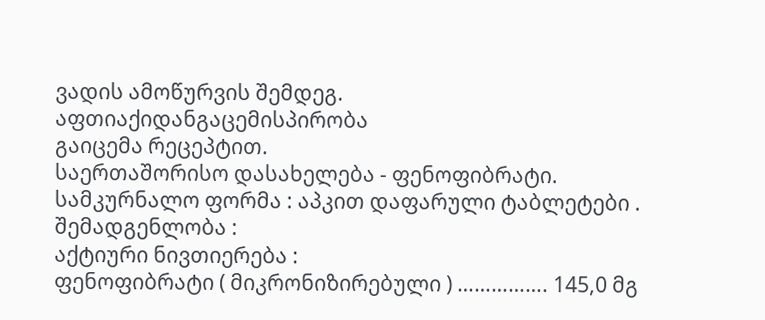ვადის ამოწურვის შემდეგ.
აფთიაქიდანგაცემისპირობა
გაიცემა რეცეპტით.
საერთაშორისო დასახელება - ფენოფიბრატი.
სამკურნალო ფორმა : აპკით დაფარული ტაბლეტები .
შემადგენლობა :
აქტიური ნივთიერება :
ფენოფიბრატი ( მიკრონიზირებული ) ……………. 145,0 მგ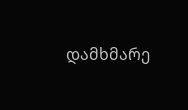დამხმარე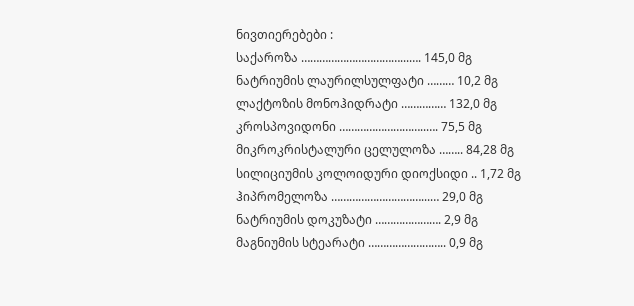ნივთიერებები :
საქაროზა ……………………………...…. 145,0 მგ
ნატრიუმის ლაურილსულფატი ……… 10,2 მგ
ლაქტოზის მონოჰიდრატი …………… 132,0 მგ
კროსპოვიდონი ………………………..…. 75,5 მგ
მიკროკრისტალური ცელულოზა …….. 84,28 მგ
სილიციუმის კოლოიდური დიოქსიდი .. 1,72 მგ
ჰიპრომელოზა …………………………...… 29,0 მგ
ნატრიუმის დოკუზატი …………………. 2,9 მგ
მაგნიუმის სტეარატი …………………….. 0,9 მგ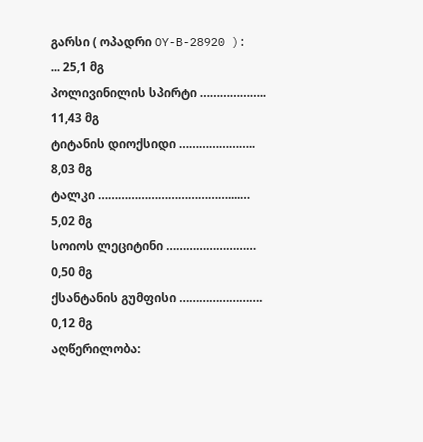გარსი ( ოპადრი OY-B-28920 ): ... 25,1 მგ
პოლივინილის სპირტი ……………….. 11,43 მგ
ტიტანის დიოქსიდი ………………….. 8,03 მგ
ტალკი …………………………………....… 5,02 მგ
სოიოს ლეციტინი ……………………… 0,50 მგ
ქსანტანის გუმფისი ……………………. 0,12 მგ
აღწერილობა: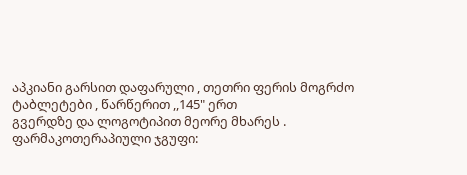აპკიანი გარსით დაფარული , თეთრი ფერის მოგრძო ტაბლეტები , წარწერით ,,145" ერთ
გვერდზე და ლოგოტიპით მეორე მხარეს .
ფარმაკოთერაპიული ჯგუფი: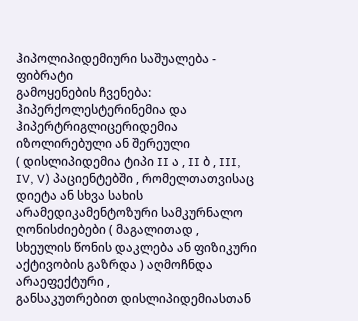ჰიპოლიპიდემიური საშუალება - ფიბრატი
გამოყენების ჩვენება:
ჰიპერქოლესტერინემია და ჰიპერტრიგლიცერიდემია იზოლირებული ან შერეული
( დისლიპიდემია ტიპი II ა , II ბ , III, IV, V) პაციენტებში , რომელთათვისაც
დიეტა ან სხვა სახის არამედიკამენტოზური სამკურნალო ღონისძიებები ( მაგალითად ,
სხეულის წონის დაკლება ან ფიზიკური აქტივობის გაზრდა ) აღმოჩნდა არაეფექტური ,
განსაკუთრებით დისლიპიდემიასთან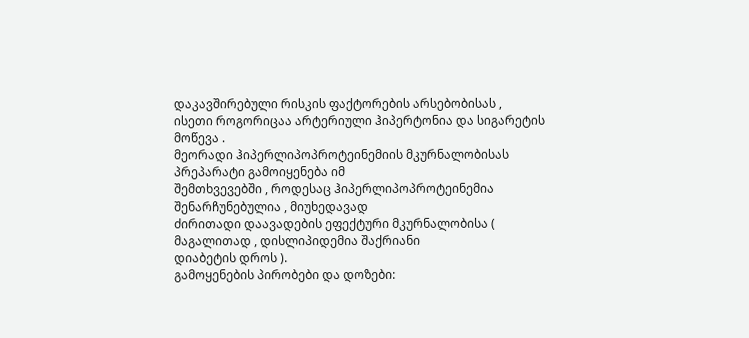დაკავშირებული რისკის ფაქტორების არსებობისას ,
ისეთი როგორიცაა არტერიული ჰიპერტონია და სიგარეტის მოწევა .
მეორადი ჰიპერლიპოპროტეინემიის მკურნალობისას პრეპარატი გამოიყენება იმ
შემთხვევებში , როდესაც ჰიპერლიპოპროტეინემია შენარჩუნებულია , მიუხედავად
ძირითადი დაავადების ეფექტური მკურნალობისა ( მაგალითად , დისლიპიდემია შაქრიანი
დიაბეტის დროს ).
გამოყენების პირობები და დოზები: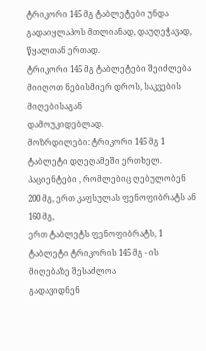ტრიკორი 145 მგ ტაბლეტები უნდა გადაიყლაპოს მთლიანად, დაუღეჭავად, წყალთან ერთად.
ტრიკორი 145 მგ ტაბლეტები შეიძლება მიიღოთ ნებისმიერ დროს, საკვების მიღებისაგან
დამოუკიდებლად.
მოზრდილები: ტრიკორი 145 მგ 1 ტაბლეტი დღეღამეში ერთხელ.
პაციენტები , რომლებიც ღებულობენ 200 მგ, ერთ კაფსულას ფენოფიბრატს ან 160 მგ,
ერთ ტაბლეტს ფენოფიბრატს, 1 ტაბლეტი ტრიკორის 145 მგ - ის მიღებაზე შესაძლოა
გადავიდნენ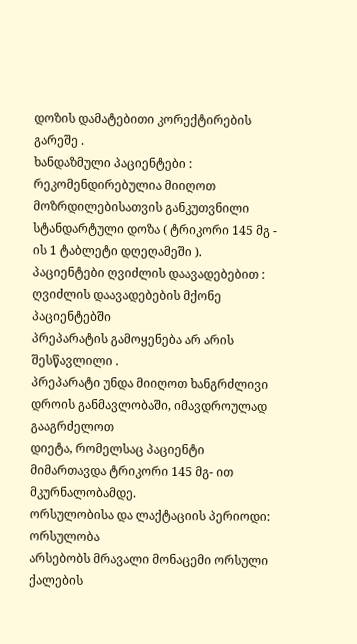დოზის დამატებითი კორექტირების გარეშე .
ხანდაზმული პაციენტები : რეკომენდირებულია მიიღოთ მოზრდილებისათვის განკუთვნილი
სტანდარტული დოზა ( ტრიკორი 145 მგ - ის 1 ტაბლეტი დღეღამეში ).
პაციენტები ღვიძლის დაავადებებით : ღვიძლის დაავადებების მქონე პაციენტებში
პრეპარატის გამოყენება არ არის შესწავლილი .
პრეპარატი უნდა მიიღოთ ხანგრძლივი დროის განმავლობაში, იმავდროულად გააგრძელოთ
დიეტა, რომელსაც პაციენტი მიმართავდა ტრიკორი 145 მგ- ით მკურნალობამდე.
ორსულობისა და ლაქტაციის პერიოდი:
ორსულობა
არსებობს მრავალი მონაცემი ორსული ქალების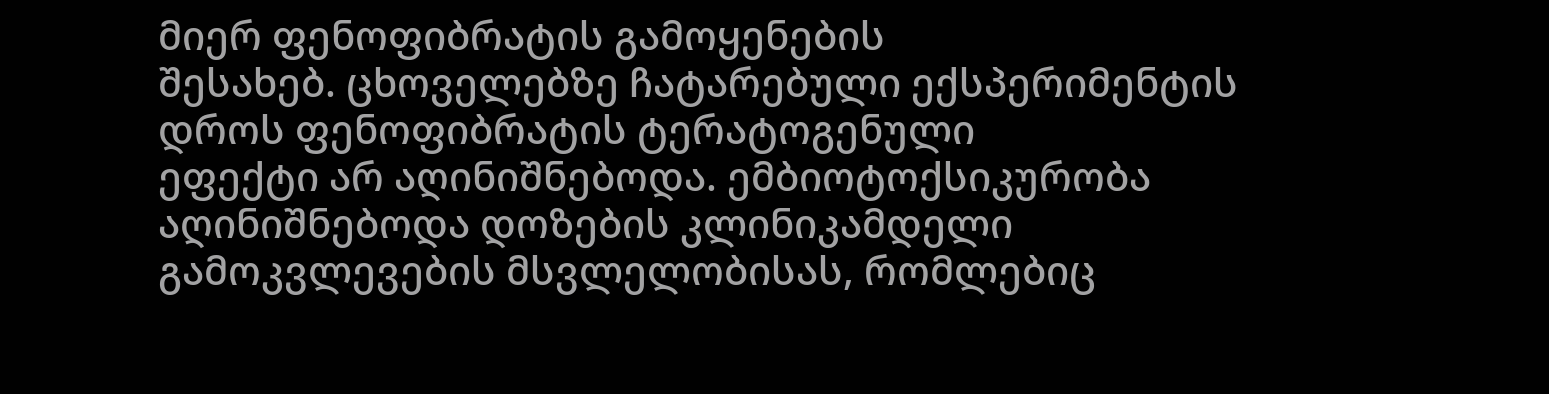მიერ ფენოფიბრატის გამოყენების
შესახებ. ცხოველებზე ჩატარებული ექსპერიმენტის დროს ფენოფიბრატის ტერატოგენული
ეფექტი არ აღინიშნებოდა. ემბიოტოქსიკურობა აღინიშნებოდა დოზების კლინიკამდელი
გამოკვლევების მსვლელობისას, რომლებიც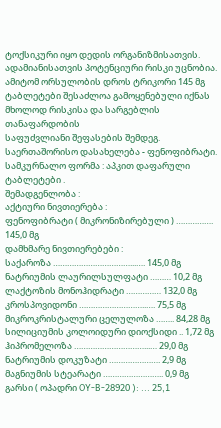ტოქსიკური იყო დედის ორგანიზმისათვის.
ადამიანისათვის პოტენციური რისკი უცნობია. ამიტომ ორსულობის დროს ტრიკორი 145 მგ
ტაბლეტები შესაძლოა გამოყენებული იქნას მხოლოდ რისკისა და სარგებლის თანაფარდობის
საფუძვლიანი შეფასების შემდეგ.
საერთაშორისო დასახელება - ფენოფიბრატი.
სამკურნალო ფორმა : აპკით დაფარული ტაბლეტები .
შემადგენლობა :
აქტიური ნივთიერება :
ფენოფიბრატი ( მიკრონიზირებული ) ……………. 145,0 მგ
დამხმარე ნივთიერებები :
საქაროზა ……………………………...…. 145,0 მგ
ნატრიუმის ლაურილსულფატი ……… 10,2 მგ
ლაქტოზის მონოჰიდრატი …………… 132,0 მგ
კროსპოვიდონი ………………………..…. 75,5 მგ
მიკროკრისტალური ცელულოზა …….. 84,28 მგ
სილიციუმის კოლოიდური დიოქსიდი .. 1,72 მგ
ჰიპრომელოზა …………………………...… 29,0 მგ
ნატრიუმის დოკუზატი …………………. 2,9 მგ
მაგნიუმის სტეარატი …………………….. 0,9 მგ
გარსი ( ოპადრი OY-B-28920 ): ... 25,1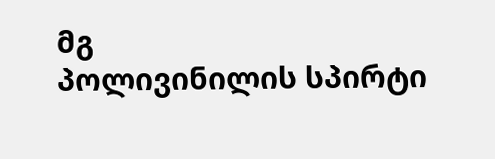მგ
პოლივინილის სპირტი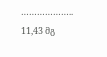……………….. 11,43 მგ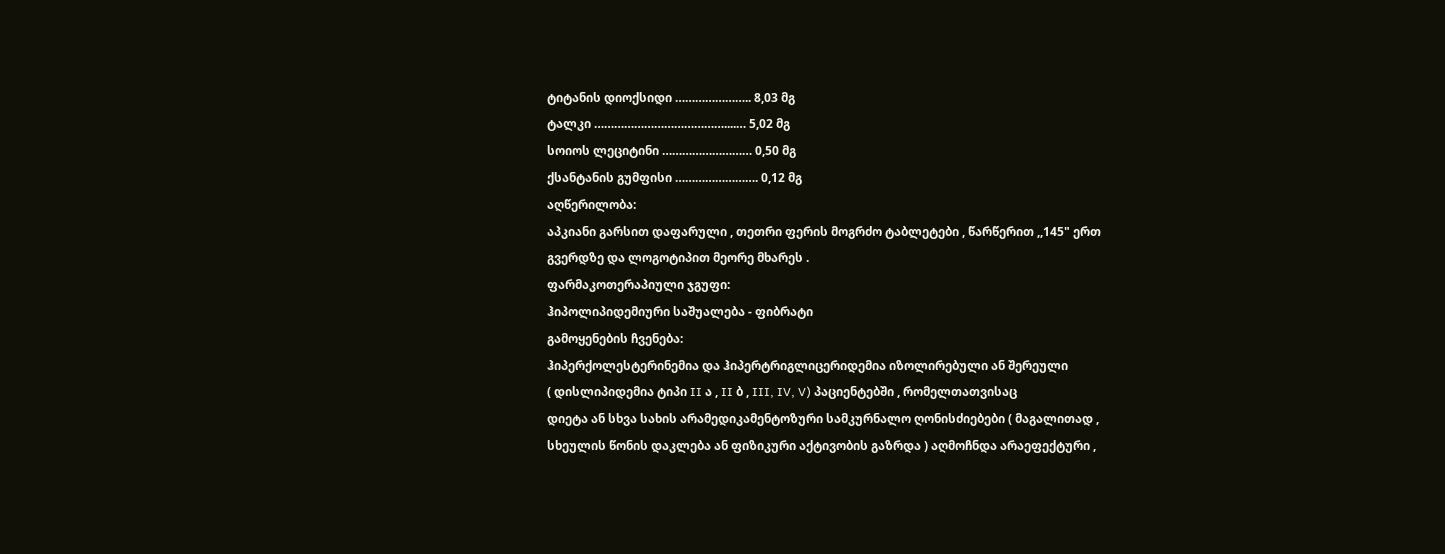ტიტანის დიოქსიდი ………………….. 8,03 მგ
ტალკი …………………………………....… 5,02 მგ
სოიოს ლეციტინი ……………………… 0,50 მგ
ქსანტანის გუმფისი ……………………. 0,12 მგ
აღწერილობა:
აპკიანი გარსით დაფარული , თეთრი ფერის მოგრძო ტაბლეტები , წარწერით ,,145" ერთ
გვერდზე და ლოგოტიპით მეორე მხარეს .
ფარმაკოთერაპიული ჯგუფი:
ჰიპოლიპიდემიური საშუალება - ფიბრატი
გამოყენების ჩვენება:
ჰიპერქოლესტერინემია და ჰიპერტრიგლიცერიდემია იზოლირებული ან შერეული
( დისლიპიდემია ტიპი II ა , II ბ , III, IV, V) პაციენტებში , რომელთათვისაც
დიეტა ან სხვა სახის არამედიკამენტოზური სამკურნალო ღონისძიებები ( მაგალითად ,
სხეულის წონის დაკლება ან ფიზიკური აქტივობის გაზრდა ) აღმოჩნდა არაეფექტური ,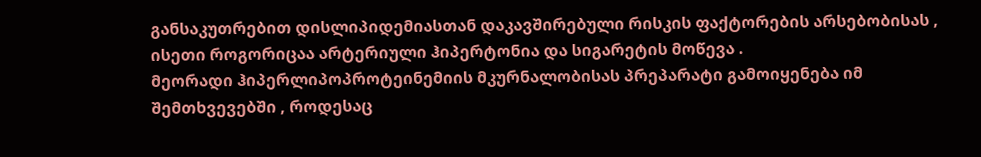განსაკუთრებით დისლიპიდემიასთან დაკავშირებული რისკის ფაქტორების არსებობისას ,
ისეთი როგორიცაა არტერიული ჰიპერტონია და სიგარეტის მოწევა .
მეორადი ჰიპერლიპოპროტეინემიის მკურნალობისას პრეპარატი გამოიყენება იმ
შემთხვევებში , როდესაც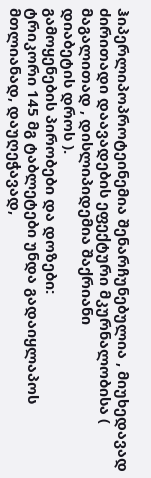ჰიპერლიპოპროტეინემია შენარჩუნებულია , მიუხედავად
ძირითადი დაავადების ეფექტური მკურნალობისა ( მაგალითად , დისლიპიდემია შაქრიანი
დიაბეტის დროს ).
გამოყენების პირობები და დოზები:
ტრიკორი 145 მგ ტაბლეტები უნდა გადაიყლაპოს მთლიანად, დაუღეჭავად,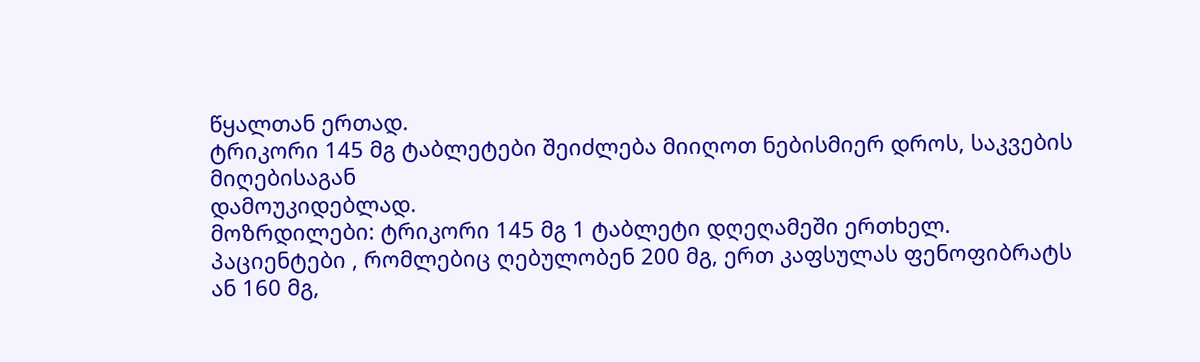წყალთან ერთად.
ტრიკორი 145 მგ ტაბლეტები შეიძლება მიიღოთ ნებისმიერ დროს, საკვების მიღებისაგან
დამოუკიდებლად.
მოზრდილები: ტრიკორი 145 მგ 1 ტაბლეტი დღეღამეში ერთხელ.
პაციენტები , რომლებიც ღებულობენ 200 მგ, ერთ კაფსულას ფენოფიბრატს ან 160 მგ,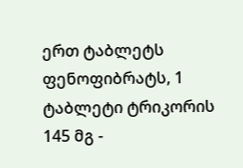ერთ ტაბლეტს ფენოფიბრატს, 1 ტაბლეტი ტრიკორის 145 მგ -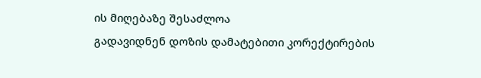ის მიღებაზე შესაძლოა
გადავიდნენ დოზის დამატებითი კორექტირების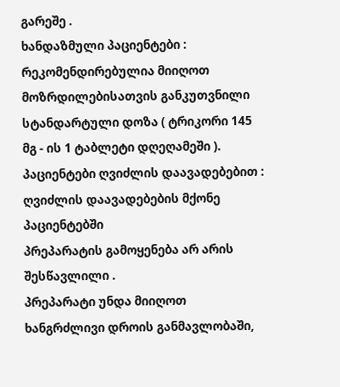გარეშე .
ხანდაზმული პაციენტები : რეკომენდირებულია მიიღოთ მოზრდილებისათვის განკუთვნილი
სტანდარტული დოზა ( ტრიკორი 145 მგ - ის 1 ტაბლეტი დღეღამეში ).
პაციენტები ღვიძლის დაავადებებით : ღვიძლის დაავადებების მქონე პაციენტებში
პრეპარატის გამოყენება არ არის შესწავლილი .
პრეპარატი უნდა მიიღოთ ხანგრძლივი დროის განმავლობაში,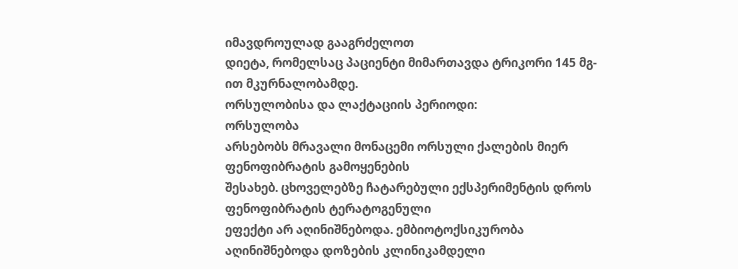იმავდროულად გააგრძელოთ
დიეტა, რომელსაც პაციენტი მიმართავდა ტრიკორი 145 მგ- ით მკურნალობამდე.
ორსულობისა და ლაქტაციის პერიოდი:
ორსულობა
არსებობს მრავალი მონაცემი ორსული ქალების მიერ ფენოფიბრატის გამოყენების
შესახებ. ცხოველებზე ჩატარებული ექსპერიმენტის დროს ფენოფიბრატის ტერატოგენული
ეფექტი არ აღინიშნებოდა. ემბიოტოქსიკურობა აღინიშნებოდა დოზების კლინიკამდელი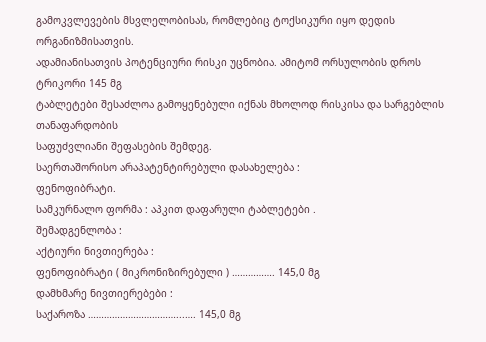გამოკვლევების მსვლელობისას, რომლებიც ტოქსიკური იყო დედის ორგანიზმისათვის.
ადამიანისათვის პოტენციური რისკი უცნობია. ამიტომ ორსულობის დროს ტრიკორი 145 მგ
ტაბლეტები შესაძლოა გამოყენებული იქნას მხოლოდ რისკისა და სარგებლის თანაფარდობის
საფუძვლიანი შეფასების შემდეგ.
საერთაშორისო არაპატენტირებული დასახელება :
ფენოფიბრატი.
სამკურნალო ფორმა : აპკით დაფარული ტაბლეტები .
შემადგენლობა :
აქტიური ნივთიერება :
ფენოფიბრატი ( მიკრონიზირებული ) ……………. 145,0 მგ
დამხმარე ნივთიერებები :
საქაროზა ……………………………...…. 145,0 მგ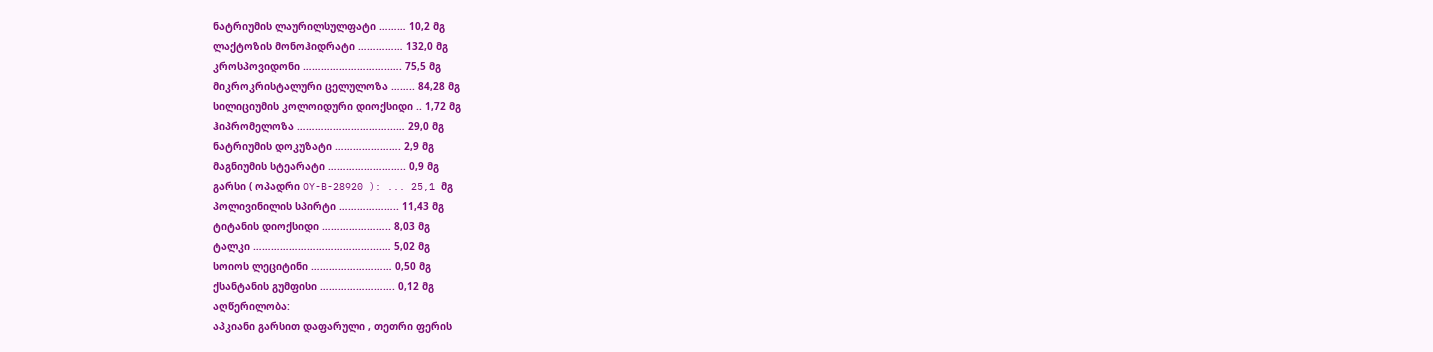ნატრიუმის ლაურილსულფატი ……… 10,2 მგ
ლაქტოზის მონოჰიდრატი …………… 132,0 მგ
კროსპოვიდონი ………………………..…. 75,5 მგ
მიკროკრისტალური ცელულოზა …….. 84,28 მგ
სილიციუმის კოლოიდური დიოქსიდი .. 1,72 მგ
ჰიპრომელოზა …………………………...… 29,0 მგ
ნატრიუმის დოკუზატი …………………. 2,9 მგ
მაგნიუმის სტეარატი …………………….. 0,9 მგ
გარსი ( ოპადრი OY-B-28920 ): ... 25,1 მგ
პოლივინილის სპირტი ……………….. 11,43 მგ
ტიტანის დიოქსიდი ………………….. 8,03 მგ
ტალკი …………………………………....… 5,02 მგ
სოიოს ლეციტინი ……………………… 0,50 მგ
ქსანტანის გუმფისი ……………………. 0,12 მგ
აღწერილობა:
აპკიანი გარსით დაფარული , თეთრი ფერის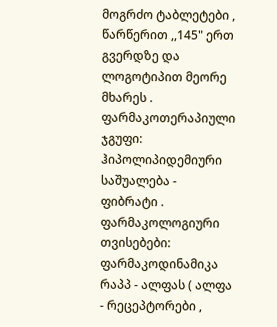მოგრძო ტაბლეტები , წარწერით ,,145" ერთ გვერდზე და ლოგოტიპით მეორე მხარეს .
ფარმაკოთერაპიული ჯგუფი:
ჰიპოლიპიდემიური საშუალება - ფიბრატი .
ფარმაკოლოგიური თვისებები:
ფარმაკოდინამიკა
რაპპ - ალფას ( ალფა - რეცეპტორები ,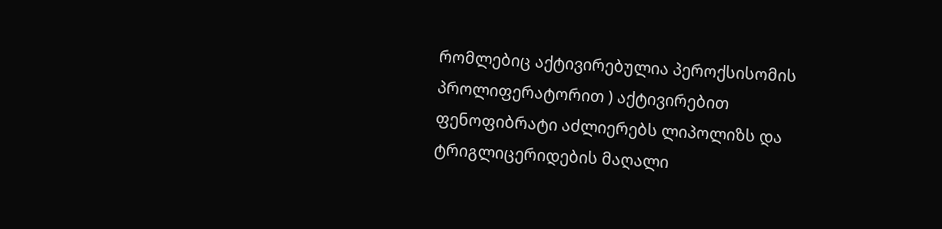რომლებიც აქტივირებულია პეროქსისომის პროლიფერატორით ) აქტივირებით ფენოფიბრატი აძლიერებს ლიპოლიზს და ტრიგლიცერიდების მაღალი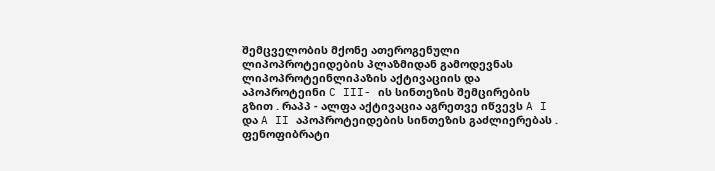შემცველობის მქონე ათეროგენული ლიპოპროტეიდების პლაზმიდან გამოდევნას ლიპოპროტეინლიპაზის აქტივაციის და აპოპროტეინი C III- ის სინთეზის შემცირების გზით . რაპპ - ალფა აქტივაცია აგრეთვე იწვევს A I და A II აპოპროტეიდების სინთეზის გაძლიერებას .
ფენოფიბრატი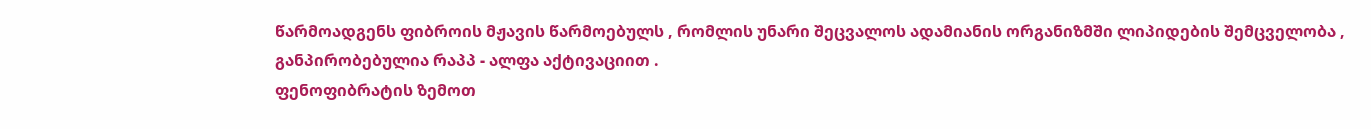წარმოადგენს ფიბროის მჟავის წარმოებულს , რომლის უნარი შეცვალოს ადამიანის ორგანიზმში ლიპიდების შემცველობა , განპირობებულია რაპპ - ალფა აქტივაციით .
ფენოფიბრატის ზემოთ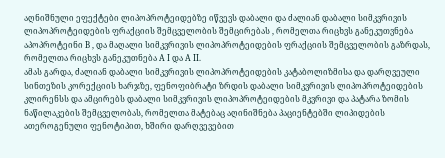აღნიშნული ეფექტები ლიპოპროტეიდებზე იწვევს დაბალი და ძალიან დაბალი სიმკვრივის ლიპოპროტეიდების ფრაქციის შემცველობის შემცირებას , რომელთა რიცხვს განეკუთვნება აპოპროტეინი B , და მაღალი სიმკვრივის ლიპოპროტეიდების ფრაქციის შემცველობის გაზრდას, რომელთა რიცხვს განეკუთნება A I და A II.
ამას გარდა, ძალიან დაბალი სიმკვრივის ლიპოპროტეიდების კატაბოლიზმისა და დარღვეული სინთეზის კორექციის ხარჯზე, ფენოფიბრატი ზრდის დაბალი სიმკვრივის ლიპოპროტეიდების კლირენსს და ამცირებს დაბალი სიმკვრივის ლიპოპროტეიდების მკვრივი და პატარა ზომის ნაწილაკების შემცველობას, რომელთა მატებაც აღინიშნება პაციენტებში ლიპიდების ათეროგენული ფენოტიპით, ხშირი დარღვევებით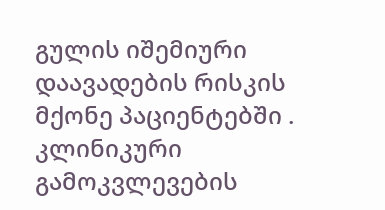გულის იშემიური დაავადების რისკის მქონე პაციენტებში .
კლინიკური გამოკვლევების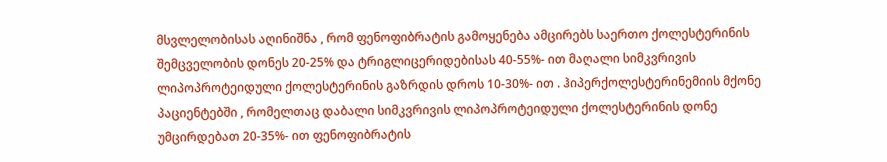მსვლელობისას აღინიშნა , რომ ფენოფიბრატის გამოყენება ამცირებს საერთო ქოლესტერინის შემცველობის დონეს 20-25% და ტრიგლიცერიდებისას 40-55%- ით მაღალი სიმკვრივის ლიპოპროტეიდული ქოლესტერინის გაზრდის დროს 10-30%- ით . ჰიპერქოლესტერინემიის მქონე პაციენტებში , რომელთაც დაბალი სიმკვრივის ლიპოპროტეიდული ქოლესტერინის დონე უმცირდებათ 20-35%- ით ფენოფიბრატის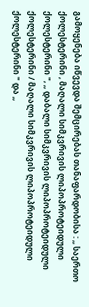გამოყენება იწვევდა შემცირებას თანაფარდობისა : ,, საერთო ქოლესტერინი , მაღალი სიმკვრივის ლიპოპროტეიდული ქოლესტერინი ", ,, დაბალი სიმკვრივის ლიპოპროტეიდული ქოლესტერინი / მაღალი სიმკვრივის ლიპოპროტეიდული ქოლესტერინი " და ,,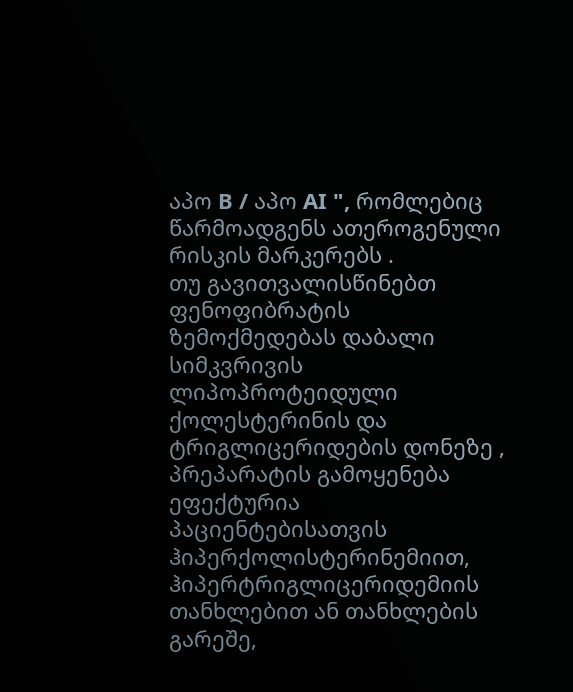აპო B / აპო AI ", რომლებიც წარმოადგენს ათეროგენული რისკის მარკერებს .
თუ გავითვალისწინებთ ფენოფიბრატის ზემოქმედებას დაბალი სიმკვრივის ლიპოპროტეიდული ქოლესტერინის და ტრიგლიცერიდების დონეზე , პრეპარატის გამოყენება ეფექტურია პაციენტებისათვის ჰიპერქოლისტერინემიით, ჰიპერტრიგლიცერიდემიის თანხლებით ან თანხლების გარეშე,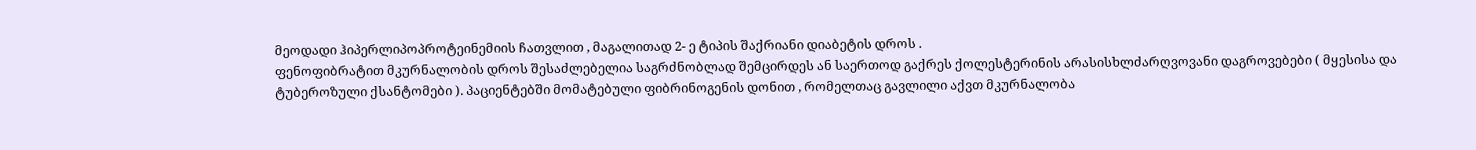მეოდადი ჰიპერლიპოპროტეინემიის ჩათვლით , მაგალითად 2- ე ტიპის შაქრიანი დიაბეტის დროს .
ფენოფიბრატით მკურნალობის დროს შესაძლებელია საგრძნობლად შემცირდეს ან საერთოდ გაქრეს ქოლესტერინის არასისხლძარღვოვანი დაგროვებები ( მყესისა და ტუბეროზული ქსანტომები ). პაციენტებში მომატებული ფიბრინოგენის დონით , რომელთაც გავლილი აქვთ მკურნალობა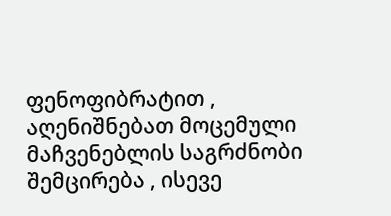ფენოფიბრატით , აღენიშნებათ მოცემული მაჩვენებლის საგრძნობი შემცირება , ისევე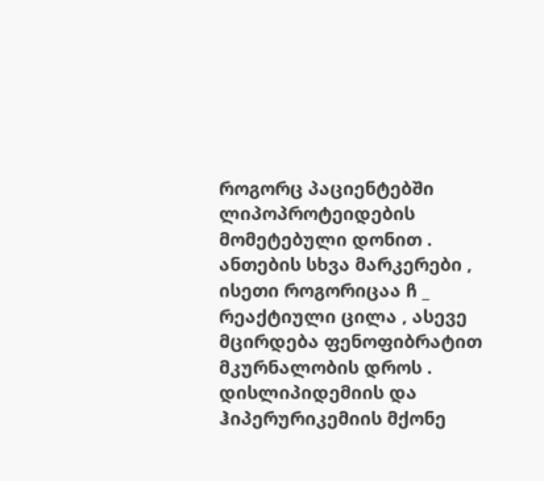როგორც პაციენტებში ლიპოპროტეიდების მომეტებული დონით . ანთების სხვა მარკერები , ისეთი როგორიცაა ჩ _ რეაქტიული ცილა , ასევე მცირდება ფენოფიბრატით მკურნალობის დროს .
დისლიპიდემიის და ჰიპერურიკემიის მქონე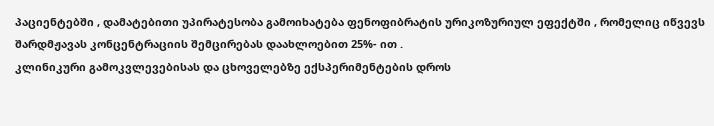პაციენტებში , დამატებითი უპირატესობა გამოიხატება ფენოფიბრატის ურიკოზურიულ ეფექტში , რომელიც იწვევს შარდმჟავას კონცენტრაციის შემცირებას დაახლოებით 25%- ით .
კლინიკური გამოკვლევებისას და ცხოველებზე ექსპერიმენტების დროს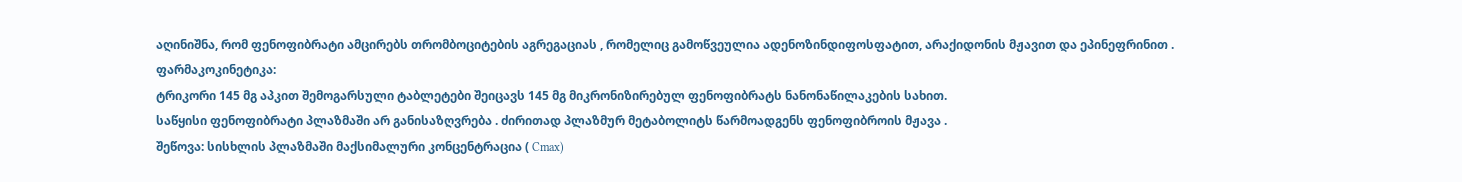აღინიშნა, რომ ფენოფიბრატი ამცირებს თრომბოციტების აგრეგაციას , რომელიც გამოწვეულია ადენოზინდიფოსფატით, არაქიდონის მჟავით და ეპინეფრინით .
ფარმაკოკინეტიკა:
ტრიკორი 145 მგ აპკით შემოგარსული ტაბლეტები შეიცავს 145 მგ მიკრონიზირებულ ფენოფიბრატს ნანონაწილაკების სახით.
საწყისი ფენოფიბრატი პლაზმაში არ განისაზღვრება . ძირითად პლაზმურ მეტაბოლიტს წარმოადგენს ფენოფიბროის მჟავა .
შეწოვა: სისხლის პლაზმაში მაქსიმალური კონცენტრაცია ( Cmax)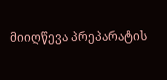მიიღწევა პრეპარატის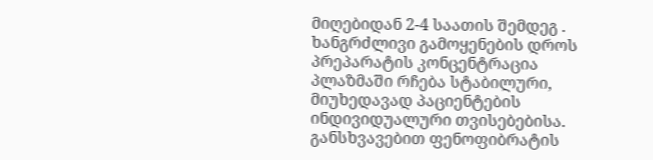მიღებიდან 2-4 საათის შემდეგ . ხანგრძლივი გამოყენების დროს პრეპარატის კონცენტრაცია პლაზმაში რჩება სტაბილური, მიუხედავად პაციენტების ინდივიდუალური თვისებებისა.
განსხვავებით ფენოფიბრატის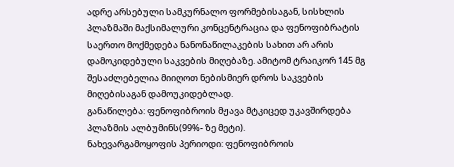ადრე არსებული სამკურნალო ფორმებისაგან, სისხლის პლაზმაში მაქსიმალური კონცენტრაცია და ფენოფიბრატის საერთო მოქმედება ნანონაწილაკების სახით არ არის დამოკიდებული საკვების მიღებაზე. ამიტომ ტრაიკორ 145 მგ შესაძლებელია მიიღოთ ნებისმიერ დროს საკვების მიღებისაგან დამოუკიდებლად.
განაწილება: ფენოფიბროის მჟავა მტკიცედ უკავშირდება პლაზმის ალბუმინს(99%- ზე მეტი).
ნახევარგამოყოფის პერიოდი: ფენოფიბროის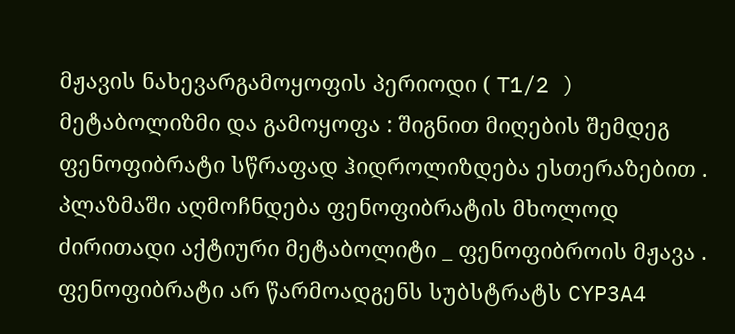მჟავის ნახევარგამოყოფის პერიოდი ( T1/2 )
მეტაბოლიზმი და გამოყოფა : შიგნით მიღების შემდეგ ფენოფიბრატი სწრაფად ჰიდროლიზდება ესთერაზებით . პლაზმაში აღმოჩნდება ფენოფიბრატის მხოლოდ ძირითადი აქტიური მეტაბოლიტი _ ფენოფიბროის მჟავა . ფენოფიბრატი არ წარმოადგენს სუბსტრატს CYP3A4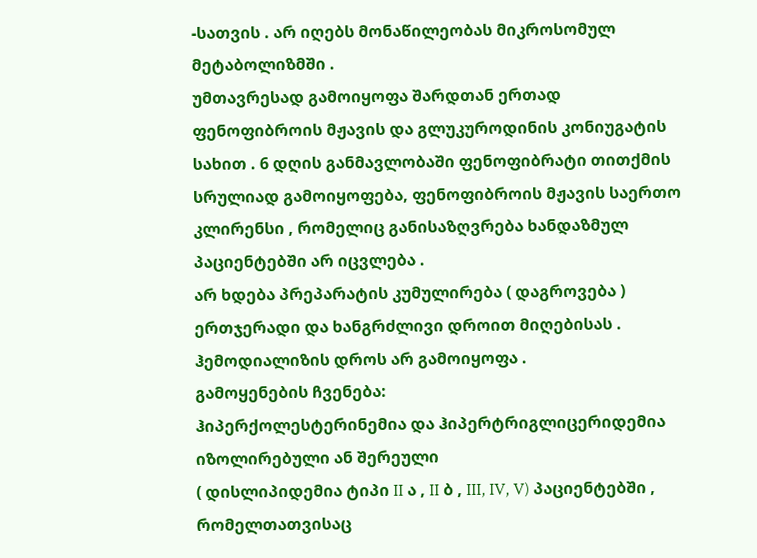-სათვის . არ იღებს მონაწილეობას მიკროსომულ მეტაბოლიზმში .
უმთავრესად გამოიყოფა შარდთან ერთად ფენოფიბროის მჟავის და გლუკუროდინის კონიუგატის სახით . 6 დღის განმავლობაში ფენოფიბრატი თითქმის სრულიად გამოიყოფება, ფენოფიბროის მჟავის საერთო კლირენსი , რომელიც განისაზღვრება ხანდაზმულ პაციენტებში არ იცვლება .
არ ხდება პრეპარატის კუმულირება ( დაგროვება ) ერთჯერადი და ხანგრძლივი დროით მიღებისას .
ჰემოდიალიზის დროს არ გამოიყოფა .
გამოყენების ჩვენება:
ჰიპერქოლესტერინემია და ჰიპერტრიგლიცერიდემია იზოლირებული ან შერეული
( დისლიპიდემია ტიპი II ა , II ბ , III, IV, V) პაციენტებში , რომელთათვისაც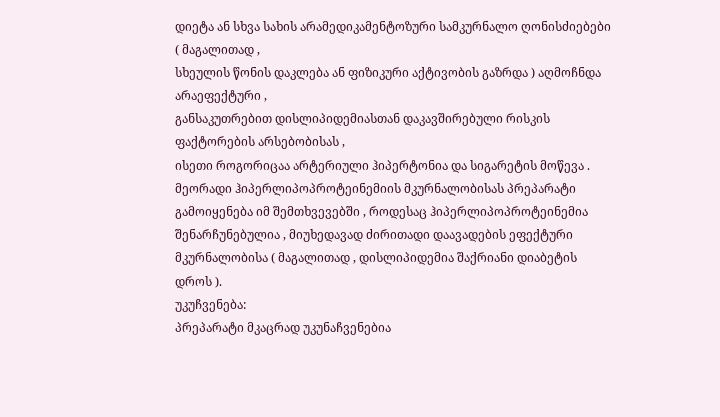დიეტა ან სხვა სახის არამედიკამენტოზური სამკურნალო ღონისძიებები ( მაგალითად ,
სხეულის წონის დაკლება ან ფიზიკური აქტივობის გაზრდა ) აღმოჩნდა არაეფექტური ,
განსაკუთრებით დისლიპიდემიასთან დაკავშირებული რისკის ფაქტორების არსებობისას ,
ისეთი როგორიცაა არტერიული ჰიპერტონია და სიგარეტის მოწევა .
მეორადი ჰიპერლიპოპროტეინემიის მკურნალობისას პრეპარატი გამოიყენება იმ შემთხვევებში , როდესაც ჰიპერლიპოპროტეინემია შენარჩუნებულია , მიუხედავად ძირითადი დაავადების ეფექტური მკურნალობისა ( მაგალითად , დისლიპიდემია შაქრიანი დიაბეტის დროს ).
უკუჩვენება:
პრეპარატი მკაცრად უკუნაჩვენებია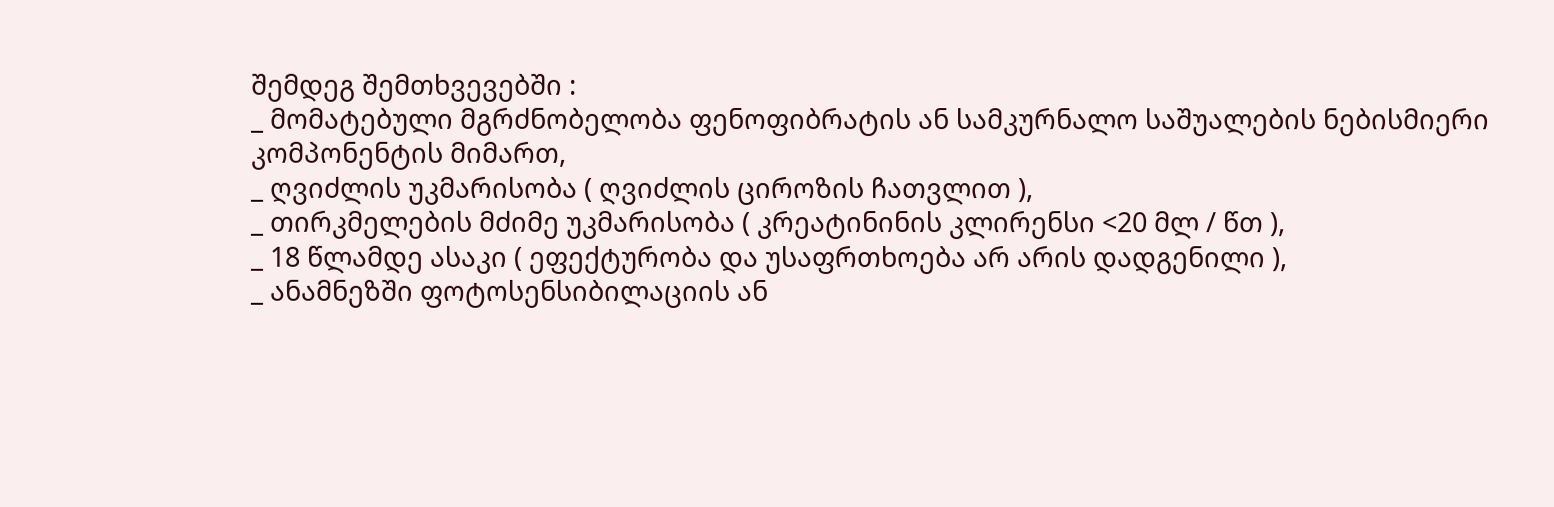შემდეგ შემთხვევებში :
_ მომატებული მგრძნობელობა ფენოფიბრატის ან სამკურნალო საშუალების ნებისმიერი კომპონენტის მიმართ,
_ ღვიძლის უკმარისობა ( ღვიძლის ციროზის ჩათვლით ),
_ თირკმელების მძიმე უკმარისობა ( კრეატინინის კლირენსი <20 მლ / წთ ),
_ 18 წლამდე ასაკი ( ეფექტურობა და უსაფრთხოება არ არის დადგენილი ),
_ ანამნეზში ფოტოსენსიბილაციის ან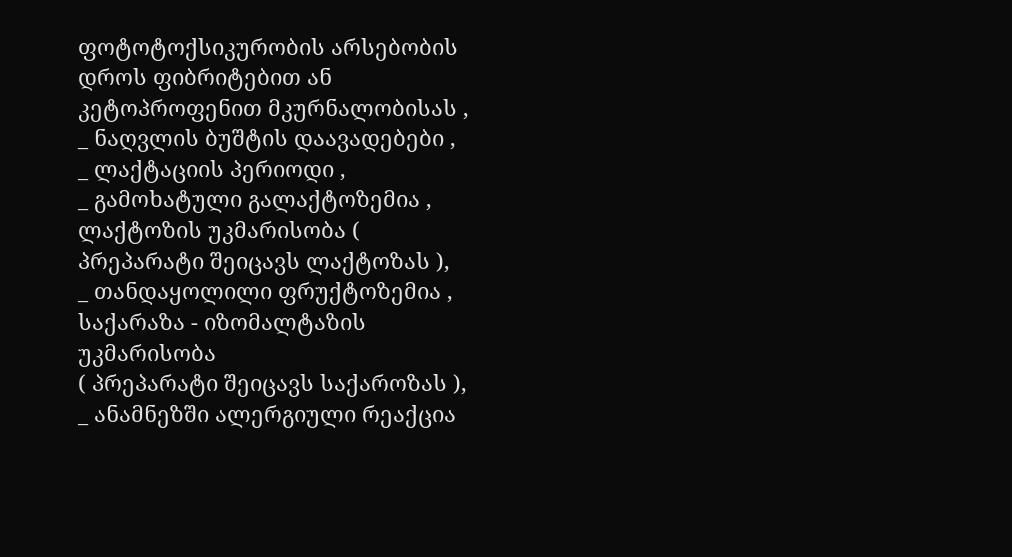ფოტოტოქსიკურობის არსებობის დროს ფიბრიტებით ან კეტოპროფენით მკურნალობისას ,
_ ნაღვლის ბუშტის დაავადებები ,
_ ლაქტაციის პერიოდი ,
_ გამოხატული გალაქტოზემია , ლაქტოზის უკმარისობა ( პრეპარატი შეიცავს ლაქტოზას ),
_ თანდაყოლილი ფრუქტოზემია , საქარაზა - იზომალტაზის უკმარისობა
( პრეპარატი შეიცავს საქაროზას ),
_ ანამნეზში ალერგიული რეაქცია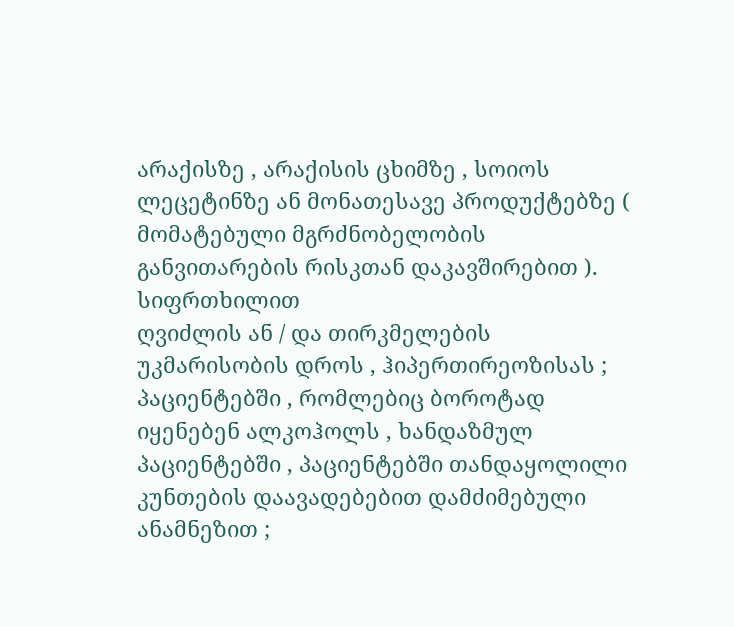არაქისზე , არაქისის ცხიმზე , სოიოს ლეცეტინზე ან მონათესავე პროდუქტებზე ( მომატებული მგრძნობელობის განვითარების რისკთან დაკავშირებით ).
სიფრთხილით
ღვიძლის ან / და თირკმელების უკმარისობის დროს , ჰიპერთირეოზისას ; პაციენტებში , რომლებიც ბოროტად იყენებენ ალკოჰოლს , ხანდაზმულ პაციენტებში , პაციენტებში თანდაყოლილი კუნთების დაავადებებით დამძიმებული ანამნეზით ;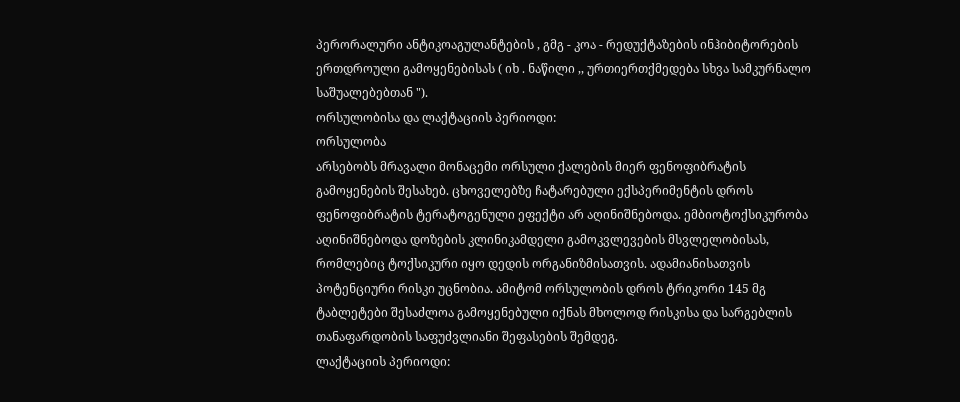პერორალური ანტიკოაგულანტების , გმგ - კოა - რედუქტაზების ინჰიბიტორების ერთდროული გამოყენებისას ( იხ . ნაწილი ,, ურთიერთქმედება სხვა სამკურნალო საშუალებებთან ").
ორსულობისა და ლაქტაციის პერიოდი:
ორსულობა
არსებობს მრავალი მონაცემი ორსული ქალების მიერ ფენოფიბრატის გამოყენების შესახებ. ცხოველებზე ჩატარებული ექსპერიმენტის დროს ფენოფიბრატის ტერატოგენული ეფექტი არ აღინიშნებოდა. ემბიოტოქსიკურობა აღინიშნებოდა დოზების კლინიკამდელი გამოკვლევების მსვლელობისას, რომლებიც ტოქსიკური იყო დედის ორგანიზმისათვის. ადამიანისათვის პოტენციური რისკი უცნობია. ამიტომ ორსულობის დროს ტრიკორი 145 მგ ტაბლეტები შესაძლოა გამოყენებული იქნას მხოლოდ რისკისა და სარგებლის თანაფარდობის საფუძვლიანი შეფასების შემდეგ.
ლაქტაციის პერიოდი: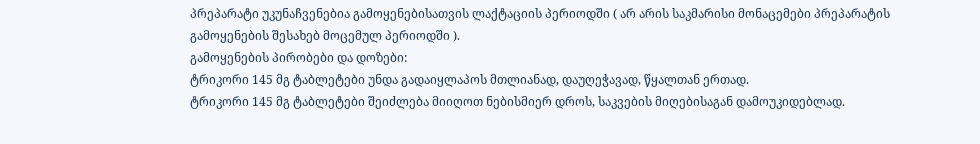პრეპარატი უკუნაჩვენებია გამოყენებისათვის ლაქტაციის პერიოდში ( არ არის საკმარისი მონაცემები პრეპარატის გამოყენების შესახებ მოცემულ პერიოდში ).
გამოყენების პირობები და დოზები:
ტრიკორი 145 მგ ტაბლეტები უნდა გადაიყლაპოს მთლიანად, დაუღეჭავად, წყალთან ერთად.
ტრიკორი 145 მგ ტაბლეტები შეიძლება მიიღოთ ნებისმიერ დროს, საკვების მიღებისაგან დამოუკიდებლად.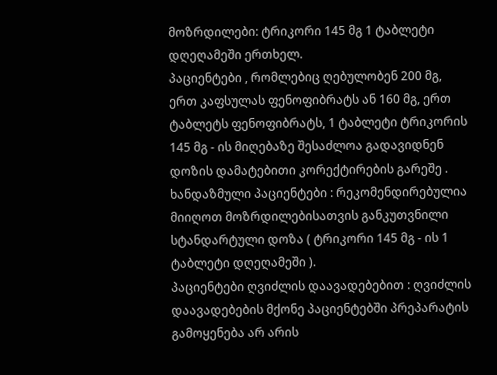მოზრდილები: ტრიკორი 145 მგ 1 ტაბლეტი დღეღამეში ერთხელ.
პაციენტები , რომლებიც ღებულობენ 200 მგ, ერთ კაფსულას ფენოფიბრატს ან 160 მგ, ერთ ტაბლეტს ფენოფიბრატს, 1 ტაბლეტი ტრიკორის 145 მგ - ის მიღებაზე შესაძლოა გადავიდნენ დოზის დამატებითი კორექტირების გარეშე .
ხანდაზმული პაციენტები : რეკომენდირებულია მიიღოთ მოზრდილებისათვის განკუთვნილი სტანდარტული დოზა ( ტრიკორი 145 მგ - ის 1 ტაბლეტი დღეღამეში ).
პაციენტები ღვიძლის დაავადებებით : ღვიძლის დაავადებების მქონე პაციენტებში პრეპარატის გამოყენება არ არის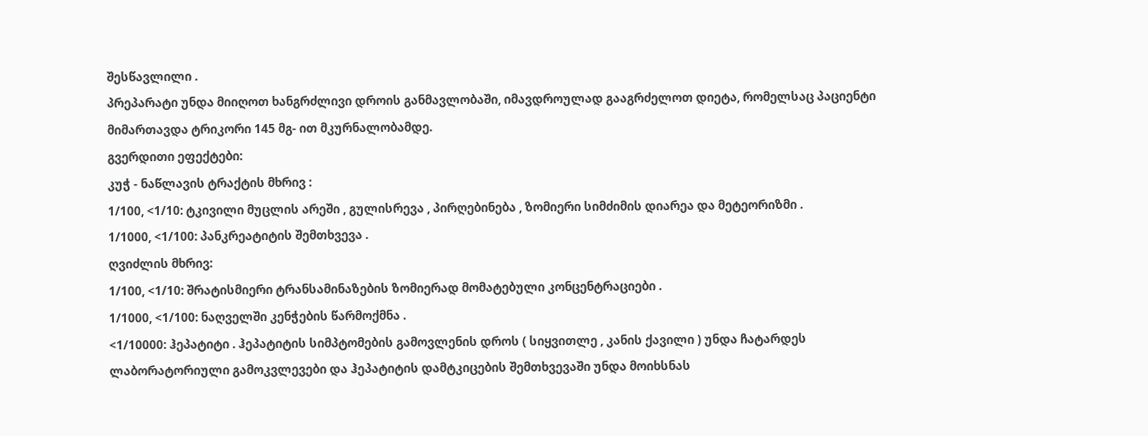შესწავლილი .
პრეპარატი უნდა მიიღოთ ხანგრძლივი დროის განმავლობაში, იმავდროულად გააგრძელოთ დიეტა, რომელსაც პაციენტი მიმართავდა ტრიკორი 145 მგ- ით მკურნალობამდე.
გვერდითი ეფექტები:
კუჭ - ნაწლავის ტრაქტის მხრივ :
1/100, <1/10: ტკივილი მუცლის არეში , გულისრევა , პირღებინება , ზომიერი სიმძიმის დიარეა და მეტეორიზმი .
1/1000, <1/100: პანკრეატიტის შემთხვევა .
ღვიძლის მხრივ:
1/100, <1/10: შრატისმიერი ტრანსამინაზების ზომიერად მომატებული კონცენტრაციები .
1/1000, <1/100: ნაღველში კენჭების წარმოქმნა .
<1/10000: ჰეპატიტი . ჰეპატიტის სიმპტომების გამოვლენის დროს ( სიყვითლე , კანის ქავილი ) უნდა ჩატარდეს ლაბორატორიული გამოკვლევები და ჰეპატიტის დამტკიცების შემთხვევაში უნდა მოიხსნას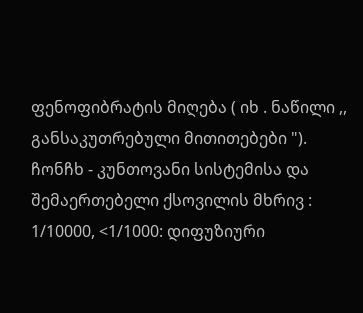ფენოფიბრატის მიღება ( იხ . ნაწილი ,, განსაკუთრებული მითითებები ").
ჩონჩხ - კუნთოვანი სისტემისა და შემაერთებელი ქსოვილის მხრივ :
1/10000, <1/1000: დიფუზიური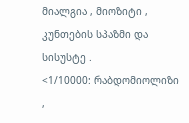მიალგია , მიოზიტი , კუნთების სპაზმი და სისუსტე .
<1/10000: რაბდომიოლიზი ,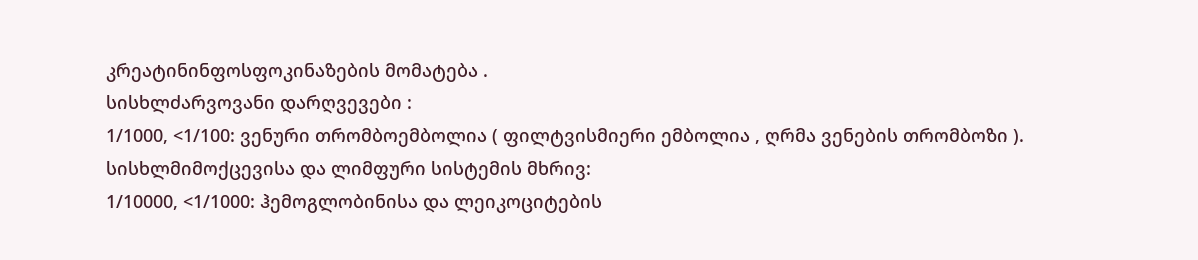კრეატინინფოსფოკინაზების მომატება .
სისხლძარვოვანი დარღვევები :
1/1000, <1/100: ვენური თრომბოემბოლია ( ფილტვისმიერი ემბოლია , ღრმა ვენების თრომბოზი ).
სისხლმიმოქცევისა და ლიმფური სისტემის მხრივ:
1/10000, <1/1000: ჰემოგლობინისა და ლეიკოციტების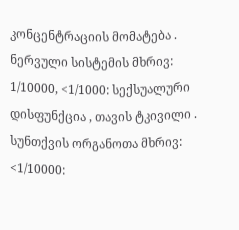კონცენტრაციის მომატება .
ნერვული სისტემის მხრივ:
1/10000, <1/1000: სექსუალური დისფუნქცია , თავის ტკივილი .
სუნთქვის ორგანოთა მხრივ:
<1/10000: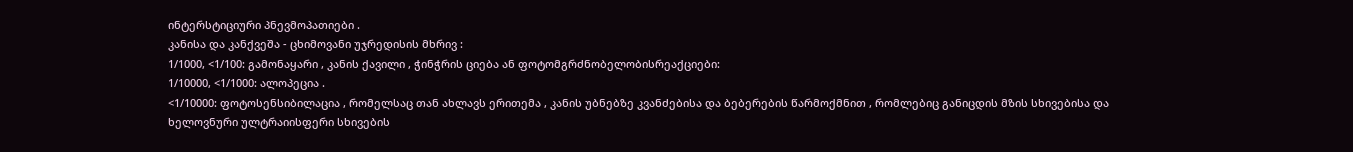ინტერსტიციური პნევმოპათიები .
კანისა და კანქვეშა - ცხიმოვანი უჯრედისის მხრივ :
1/1000, <1/100: გამონაყარი , კანის ქავილი , ჭინჭრის ციება ან ფოტომგრძნობელობისრეაქციები:
1/10000, <1/1000: ალოპეცია .
<1/10000: ფოტოსენსიბილაცია , რომელსაც თან ახლავს ერითემა , კანის უბნებზე კვანძებისა და ბებერების წარმოქმნით , რომლებიც განიცდის მზის სხივებისა და ხელოვნური ულტრაიისფერი სხივების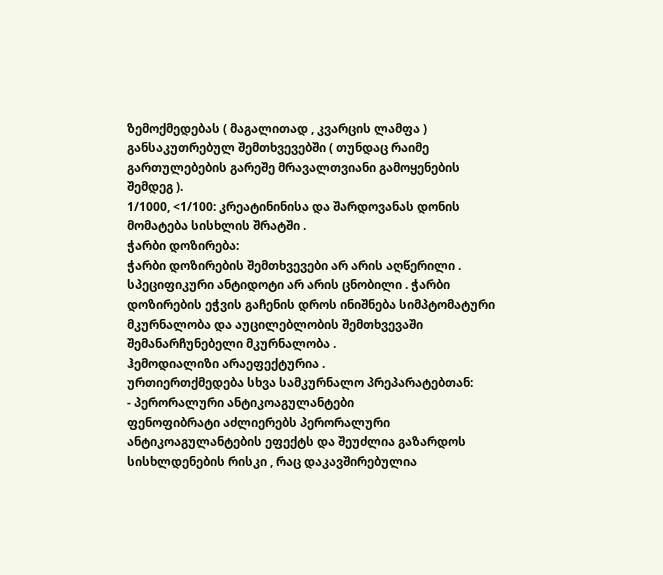ზემოქმედებას ( მაგალითად , კვარცის ლამფა ) განსაკუთრებულ შემთხვევებში ( თუნდაც რაიმე გართულებების გარეშე მრავალთვიანი გამოყენების შემდეგ ).
1/1000, <1/100: კრეატინინისა და შარდოვანას დონის მომატება სისხლის შრატში .
ჭარბი დოზირება:
ჭარბი დოზირების შემთხვევები არ არის აღწერილი . სპეციფიკური ანტიდოტი არ არის ცნობილი . ჭარბი დოზირების ეჭვის გაჩენის დროს ინიშნება სიმპტომატური მკურნალობა და აუცილებლობის შემთხვევაში შემანარჩუნებელი მკურნალობა .
ჰემოდიალიზი არაეფექტურია .
ურთიერთქმედება სხვა სამკურნალო პრეპარატებთან:
- პერორალური ანტიკოაგულანტები
ფენოფიბრატი აძლიერებს პერორალური ანტიკოაგულანტების ეფექტს და შეუძლია გაზარდოს სისხლდენების რისკი , რაც დაკავშირებულია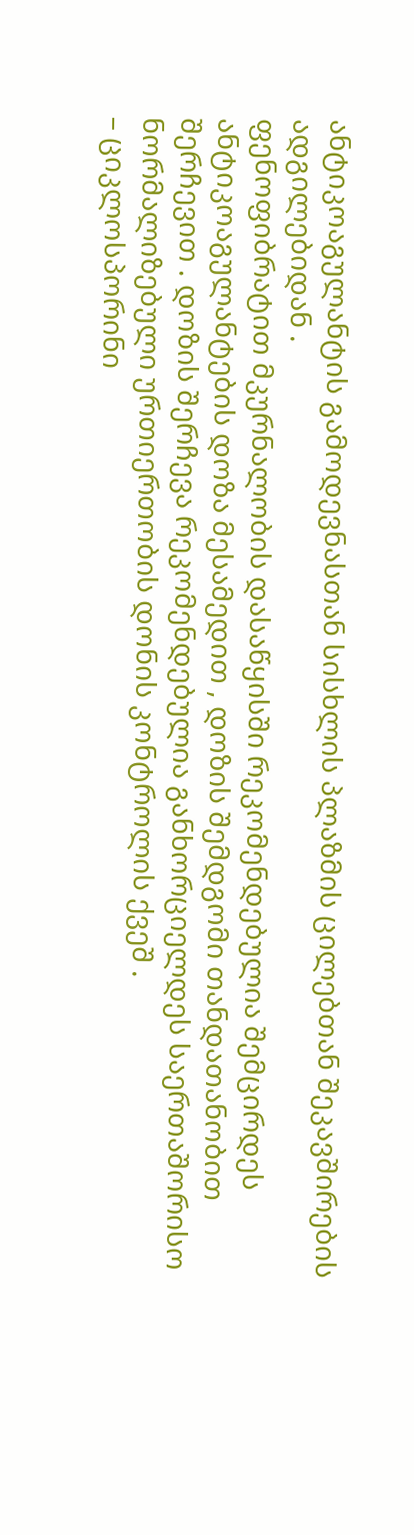ანტიკოაგულანტის გამოდევნასთან სისხლის პლაზმის ცილებთან შეკავშირების ადგილებიდან .
ფენოფიბრატით მკურნალობის დასაწყისში რეკომენდებულია შემცირდეს ანტიკოაგულანტების დოზა მესამედით , დოზის შემდგომი თანდათანობით შერჩევით . დოზის შერჩევა რეკომენდებულია განხორციელდეს საერთაშორისო ნორმალიზებული ურთიერთობის დონის კონტროლის ქვეშ .
– ციკლოსპორინი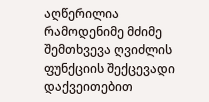აღწერილია რამოდენიმე მძიმე შემთხვევა ღვიძლის ფუნქციის შექცევადი დაქვეითებით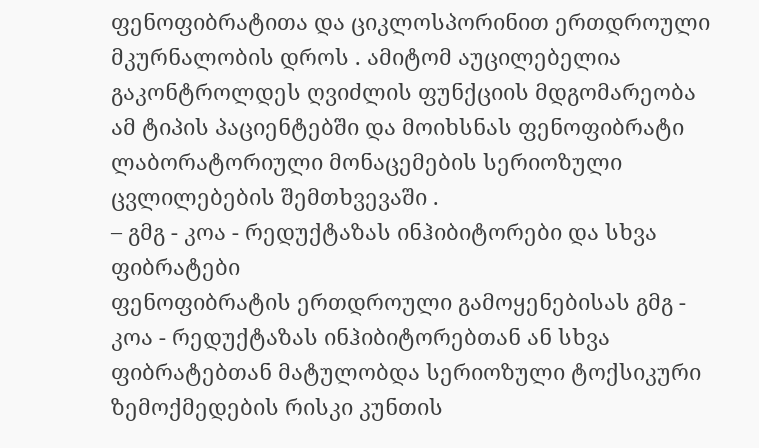ფენოფიბრატითა და ციკლოსპორინით ერთდროული მკურნალობის დროს . ამიტომ აუცილებელია გაკონტროლდეს ღვიძლის ფუნქციის მდგომარეობა ამ ტიპის პაციენტებში და მოიხსნას ფენოფიბრატი ლაბორატორიული მონაცემების სერიოზული ცვლილებების შემთხვევაში .
– გმგ - კოა - რედუქტაზას ინჰიბიტორები და სხვა ფიბრატები
ფენოფიბრატის ერთდროული გამოყენებისას გმგ - კოა - რედუქტაზას ინჰიბიტორებთან ან სხვა ფიბრატებთან მატულობდა სერიოზული ტოქსიკური ზემოქმედების რისკი კუნთის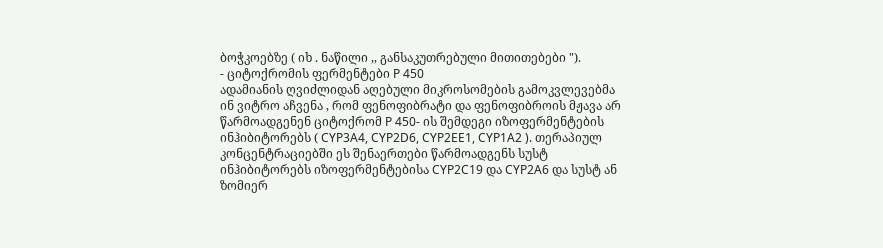ბოჭკოებზე ( იხ . ნაწილი ,, განსაკუთრებული მითითებები ").
- ციტოქრომის ფერმენტები P 450
ადამიანის ღვიძლიდან აღებული მიკროსომების გამოკვლევებმა ინ ვიტრო აჩვენა , რომ ფენოფიბრატი და ფენოფიბროის მჟავა არ წარმოადგენენ ციტოქრომ P 450- ის შემდეგი იზოფერმენტების ინჰიბიტორებს ( CYP3A4, CYP2D6, CYP2EE1, CYP1A2 ). თერაპიულ კონცენტრაციებში ეს შენაერთები წარმოადგენს სუსტ ინჰიბიტორებს იზოფერმენტებისა CYP2C19 და CYP2A6 და სუსტ ან ზომიერ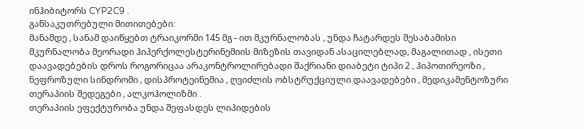ინჰიბიტორს CYP2C9 .
განსაკუთრებული მითითებები:
მანამდე , სანამ დაიწყებთ ტრაიკორმი 145 მგ - ით მკურნალობას , უნდა ჩატარდეს შესაბამისი მკურნალობა მეორადი ჰიპერქოლესტერინემიის მიზეზის თავიდან ასაცილებლად, მაგალითად , ისეთი დაავადებების დროს როგორიცაა არაკონტროლირებადი შაქრიანი დიაბეტი ტიპი 2 , ჰიპოთირეოზი , ნეფროზული სინდრომი , დისპროტეინემია , ღვიძლის ობსტრუქციული დაავადებები , მედიკამენტოზური თერაპიის შედეგები , ალკოჰოლიზმი .
თერაპიის ეფექტურობა უნდა შეფასდეს ლიპიდების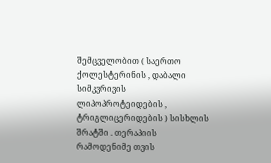შემცველობით ( საერთო ქოლესტერინის , დაბალი სიმკვრივის ლიპოპროტეიდების , ტრიგლიცერიდების ) სისხლის შრატში . თერაპიის რამოდენიმე თვის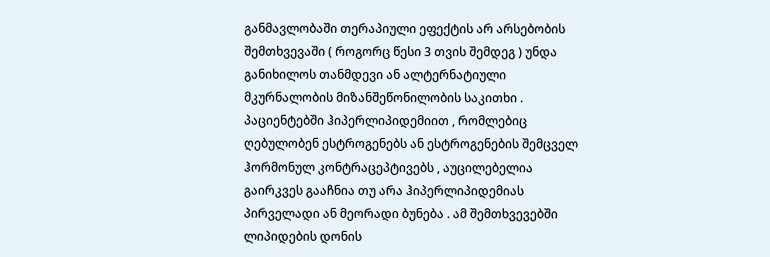განმავლობაში თერაპიული ეფექტის არ არსებობის შემთხვევაში ( როგორც წესი 3 თვის შემდეგ ) უნდა განიხილოს თანმდევი ან ალტერნატიული მკურნალობის მიზანშეწონილობის საკითხი .
პაციენტებში ჰიპერლიპიდემიით , რომლებიც ღებულობენ ესტროგენებს ან ესტროგენების შემცველ ჰორმონულ კონტრაცეპტივებს , აუცილებელია გაირკვეს გააჩნია თუ არა ჰიპერლიპიდემიას პირველადი ან მეორადი ბუნება . ამ შემთხვევებში ლიპიდების დონის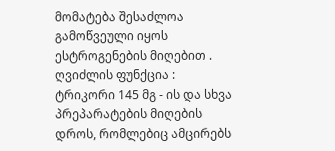მომატება შესაძლოა გამოწვეული იყოს ესტროგენების მიღებით .
ღვიძლის ფუნქცია : ტრიკორი 145 მგ - ის და სხვა პრეპარატების მიღების დროს, რომლებიც ამცირებს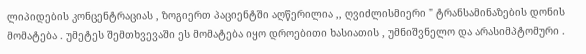ლიპიდების კონცენტრაციას , ზოგიერთ პაციენტში აღწერილია ,, ღვიძლისმიერი " ტრანსამინაზების დონის მომატება . უმეტეს შემთხვევაში ეს მომატება იყო დროებითი ხასიათის , უმნიშვნელო და არასიმპტომური .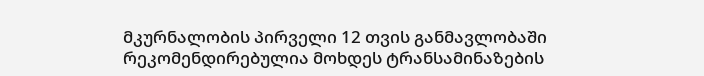მკურნალობის პირველი 12 თვის განმავლობაში რეკომენდირებულია მოხდეს ტრანსამინაზების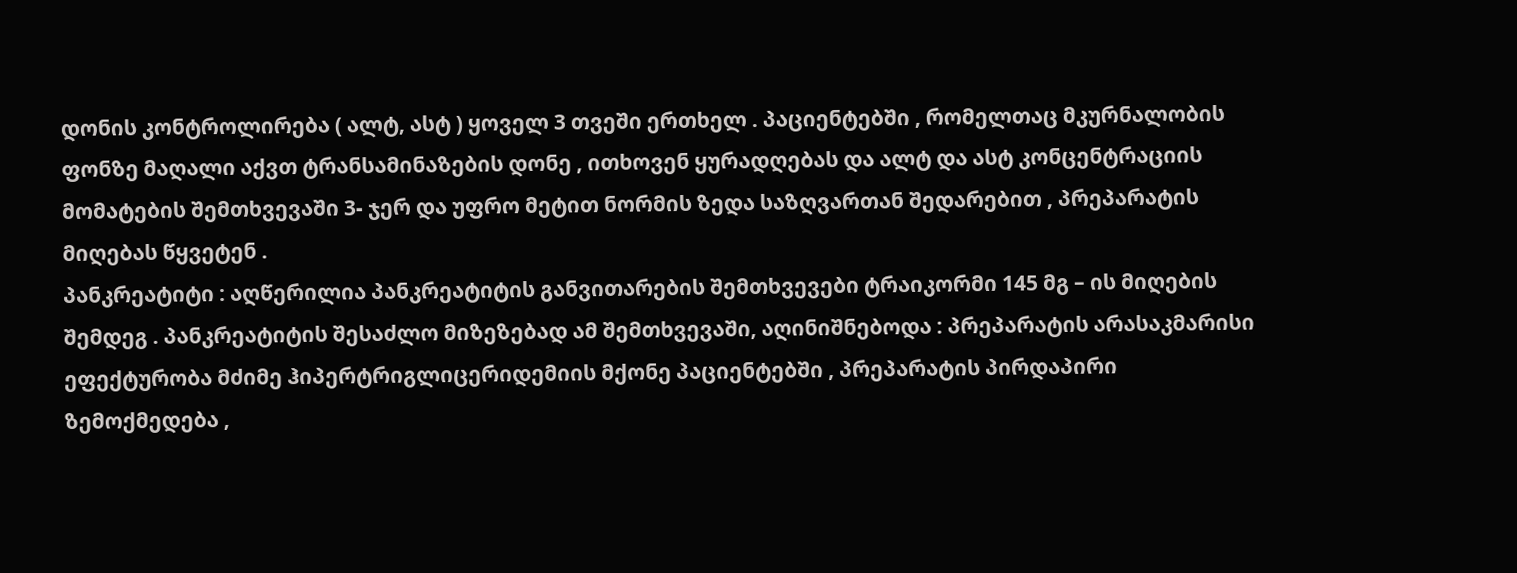დონის კონტროლირება ( ალტ, ასტ ) ყოველ 3 თვეში ერთხელ . პაციენტებში , რომელთაც მკურნალობის ფონზე მაღალი აქვთ ტრანსამინაზების დონე , ითხოვენ ყურადღებას და ალტ და ასტ კონცენტრაციის მომატების შემთხვევაში 3- ჯერ და უფრო მეტით ნორმის ზედა საზღვართან შედარებით , პრეპარატის მიღებას წყვეტენ .
პანკრეატიტი : აღწერილია პანკრეატიტის განვითარების შემთხვევები ტრაიკორმი 145 მგ – ის მიღების შემდეგ . პანკრეატიტის შესაძლო მიზეზებად ამ შემთხვევაში, აღინიშნებოდა : პრეპარატის არასაკმარისი ეფექტურობა მძიმე ჰიპერტრიგლიცერიდემიის მქონე პაციენტებში , პრეპარატის პირდაპირი ზემოქმედება ,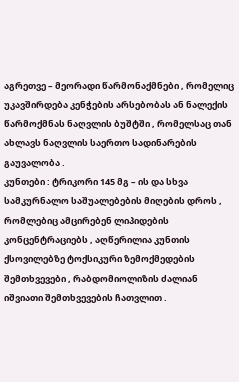აგრეთვე – მეორადი წარმონაქმნები , რომელიც უკავშირდება კენჭების არსებობას ან ნალექის წარმოქმნას ნაღვლის ბუშტში , რომელსაც თან ახლავს ნაღვლის საერთო სადინარების გაუვალობა .
კუნთები : ტრიკორი 145 მგ – ის და სხვა სამკურნალო საშუალებების მიღების დროს , რომლებიც ამცირებენ ლიპიდების კონცენტრაციებს , აღწერილია კუნთის ქსოვილებზე ტოქსიკური ზემოქმედების შემთხვევები , რაბდომიოლიზის ძალიან იშვიათი შემთხვევების ჩათვლით .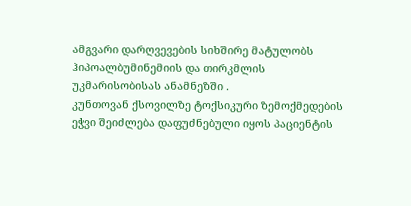ამგვარი დარღვევების სიხშირე მატულობს ჰიპოალბუმინემიის და თირკმლის უკმარისობისას ანამნეზში .
კუნთოვან ქსოვილზე ტოქსიკური ზემოქმედების ეჭვი შეიძლება დაფუძნებული იყოს პაციენტის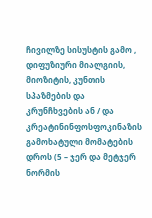ჩივილზე სისუსტის გამო , დიფუზიური მიალგიის, მიოზიტის, კუნთის სპაზმების და კრუნჩხვების ან / და კრეატინინფოსფოკინაზის გამოხატული მომატების დროს (5 – ჯერ და მეტჯერ ნორმის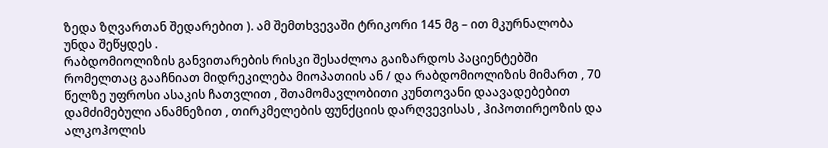ზედა ზღვართან შედარებით ). ამ შემთხვევაში ტრიკორი 145 მგ – ით მკურნალობა უნდა შეწყდეს .
რაბდომიოლიზის განვითარების რისკი შესაძლოა გაიზარდოს პაციენტებში რომელთაც გააჩნიათ მიდრეკილება მიოპათიის ან / და რაბდომიოლიზის მიმართ , 70 წელზე უფროსი ასაკის ჩათვლით , შთამომავლობითი კუნთოვანი დაავადებებით დამძიმებული ანამნეზით , თირკმელების ფუნქციის დარღვევისას , ჰიპოთირეოზის და ალკოჰოლის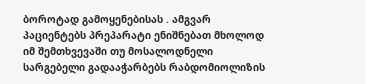ბოროტად გამოყენებისას . ამგვარ პაციენტებს პრეპარატი ენიშნებათ მხოლოდ იმ შემთხვევაში თუ მოსალოდნელი სარგებელი გადააჭარბებს რაბდომიოლიზის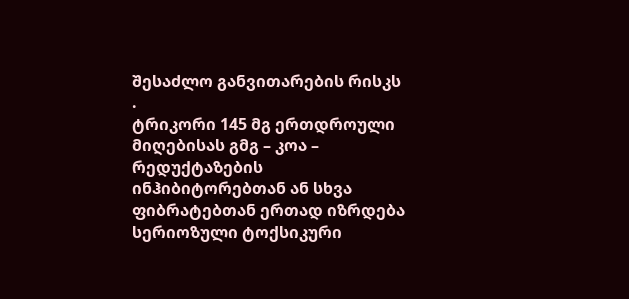შესაძლო განვითარების რისკს .
ტრიკორი 145 მგ ერთდროული მიღებისას გმგ – კოა – რედუქტაზების ინჰიბიტორებთან ან სხვა ფიბრატებთან ერთად იზრდება სერიოზული ტოქსიკური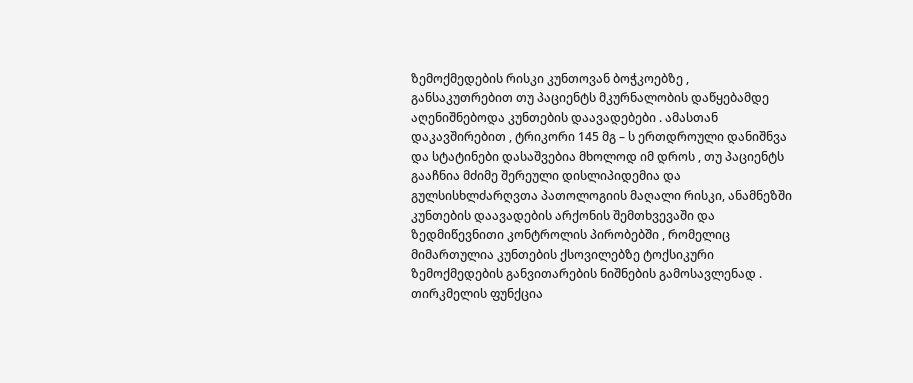ზემოქმედების რისკი კუნთოვან ბოჭკოებზე , განსაკუთრებით თუ პაციენტს მკურნალობის დაწყებამდე აღენიშნებოდა კუნთების დაავადებები . ამასთან დაკავშირებით , ტრიკორი 145 მგ – ს ერთდროული დანიშნვა და სტატინები დასაშვებია მხოლოდ იმ დროს , თუ პაციენტს გააჩნია მძიმე შერეული დისლიპიდემია და გულსისხლძარღვთა პათოლოგიის მაღალი რისკი, ანამნეზში კუნთების დაავადების არქონის შემთხვევაში და ზედმიწევნითი კონტროლის პირობებში , რომელიც მიმართულია კუნთების ქსოვილებზე ტოქსიკური ზემოქმედების განვითარების ნიშნების გამოსავლენად .
თირკმელის ფუნქცია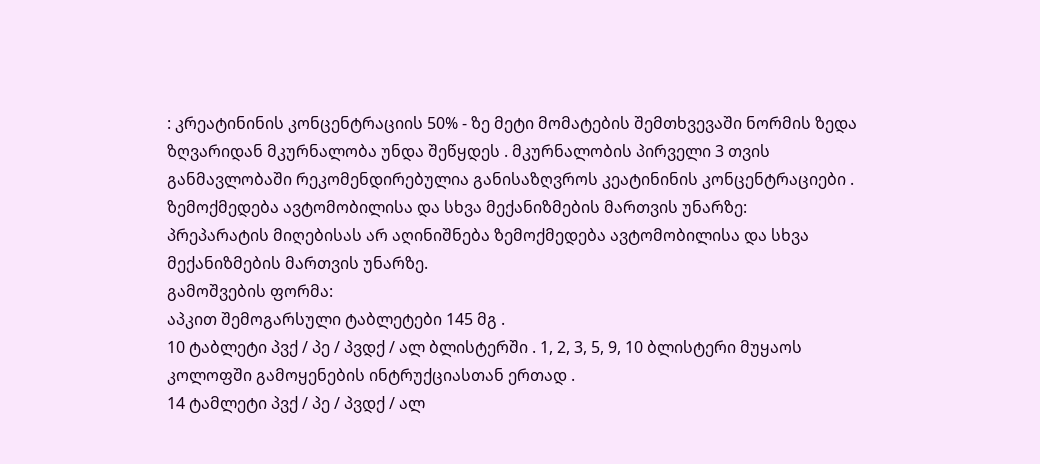: კრეატინინის კონცენტრაციის 50% - ზე მეტი მომატების შემთხვევაში ნორმის ზედა ზღვარიდან მკურნალობა უნდა შეწყდეს . მკურნალობის პირველი 3 თვის განმავლობაში რეკომენდირებულია განისაზღვროს კეატინინის კონცენტრაციები .
ზემოქმედება ავტომობილისა და სხვა მექანიზმების მართვის უნარზე:
პრეპარატის მიღებისას არ აღინიშნება ზემოქმედება ავტომობილისა და სხვა მექანიზმების მართვის უნარზე.
გამოშვების ფორმა:
აპკით შემოგარსული ტაბლეტები 145 მგ .
10 ტაბლეტი პვქ / პე / პვდქ / ალ ბლისტერში . 1, 2, 3, 5, 9, 10 ბლისტერი მუყაოს კოლოფში გამოყენების ინტრუქციასთან ერთად .
14 ტამლეტი პვქ / პე / პვდქ / ალ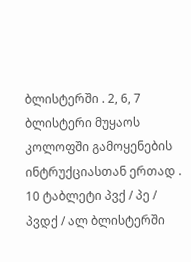ბლისტერში . 2, 6, 7 ბლისტერი მუყაოს კოლოფში გამოყენების ინტრუქციასთან ერთად .
10 ტაბლეტი პვქ / პე / პვდქ / ალ ბლისტერში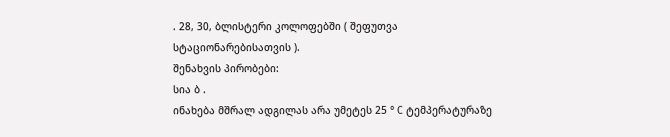. 28, 30, ბლისტერი კოლოფებში ( შეფუთვა სტაციონარებისათვის ).
შენახვის პირობები:
სია ბ .
ინახება მშრალ ადგილას არა უმეტეს 25 ° C ტემპერატურაზე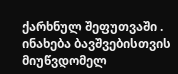ქარხნულ შეფუთვაში .
ინახება ბავშვებისთვის მიუწვდომელ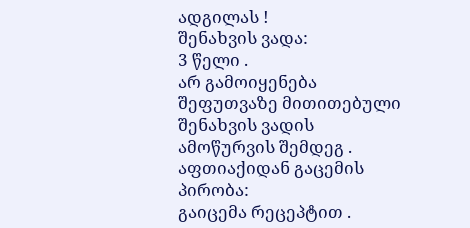ადგილას !
შენახვის ვადა:
3 წელი .
არ გამოიყენება შეფუთვაზე მითითებული შენახვის ვადის ამოწურვის შემდეგ .
აფთიაქიდან გაცემის პირობა:
გაიცემა რეცეპტით .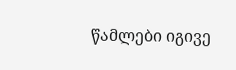წამლები იგივე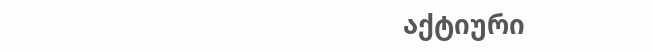აქტიური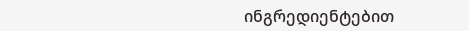ინგრედიენტებით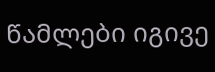წამლები იგივე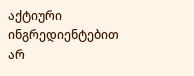აქტიური ინგრედიენტებით არ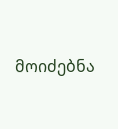მოიძებნა